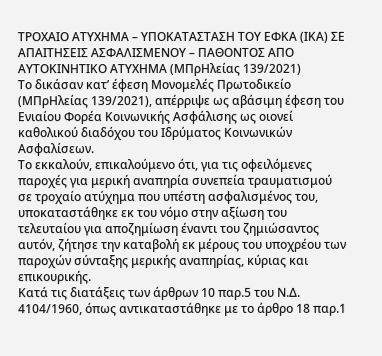ΤΡΟΧΑΙΟ ΑΤΥΧΗΜΑ – ΥΠΟΚΑΤΑΣΤΑΣΗ ΤΟΥ ΕΦΚΑ (ΙΚΑ) ΣΕ ΑΠΑΙΤΗΣΕΙΣ ΑΣΦΑΛΙΣΜΕΝΟΥ – ΠΑΘΟΝΤΟΣ ΑΠΟ ΑΥΤΟΚΙΝΗΤΙΚΟ ΑΤΥΧΗΜΑ (ΜΠρΗλείας 139/2021)
Το δικάσαν κατ’ έφεση Μονομελές Πρωτοδικείο (ΜΠρΗλείας 139/2021), απέρριψε ως αβάσιμη έφεση του Ενιαίου Φορέα Κοινωνικής Ασφάλισης ως οιονεί καθολικού διαδόχου του Ιδρύματος Κοινωνικών Ασφαλίσεων.
Το εκκαλούν, επικαλούμενο ότι, για τις οφειλόμενες παροχές για μερική αναπηρία συνεπεία τραυματισμού σε τροχαίο ατύχημα που υπέστη ασφαλισμένος του, υποκαταστάθηκε εκ του νόμο στην αξίωση του τελευταίου για αποζημίωση έναντι του ζημιώσαντος αυτόν, ζήτησε την καταβολή εκ μέρους του υποχρέου των παροχών σύνταξης μερικής αναπηρίας, κύριας και επικουρικής.
Κατά τις διατάξεις των άρθρων 10 παρ.5 του Ν.Δ. 4104/1960, όπως αντικαταστάθηκε με το άρθρο 18 παρ.1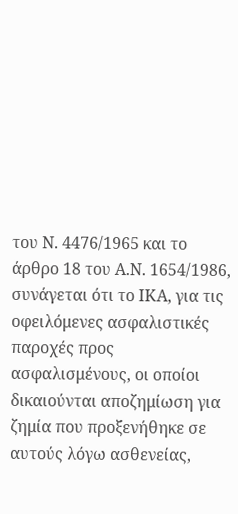του Ν. 4476/1965 και το άρθρο 18 του Α.Ν. 1654/1986, συνάγεται ότι το ΙΚΑ, για τις οφειλόμενες ασφαλιστικές παροχές προς ασφαλισμένους, οι οποίοι δικαιούνται αποζημίωση για ζημία που προξενήθηκε σε αυτούς λόγω ασθενείας,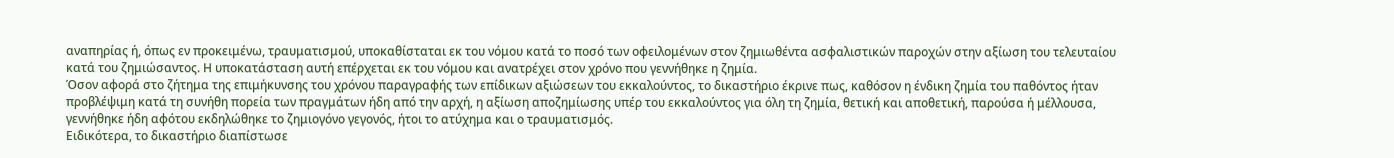αναπηρίας ή, όπως εν προκειμένω, τραυματισμού, υποκαθίσταται εκ του νόμου κατά το ποσό των οφειλομένων στον ζημιωθέντα ασφαλιστικών παροχών στην αξίωση του τελευταίου κατά του ζημιώσαντος. Η υποκατάσταση αυτή επέρχεται εκ του νόμου και ανατρέχει στον χρόνο που γεννήθηκε η ζημία.
Όσον αφορά στο ζήτημα της επιμήκυνσης του χρόνου παραγραφής των επίδικων αξιώσεων του εκκαλούντος, το δικαστήριο έκρινε πως, καθόσον η ένδικη ζημία του παθόντος ήταν προβλέψιμη κατά τη συνήθη πορεία των πραγμάτων ήδη από την αρχή, η αξίωση αποζημίωσης υπέρ του εκκαλούντος για όλη τη ζημία, θετική και αποθετική, παρούσα ή μέλλουσα, γεννήθηκε ήδη αφότου εκδηλώθηκε το ζημιογόνο γεγονός, ήτοι το ατύχημα και ο τραυματισμός.
Ειδικότερα, το δικαστήριο διαπίστωσε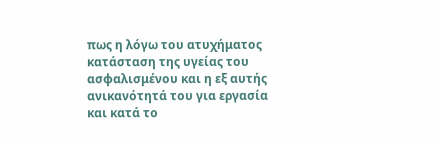πως η λόγω του ατυχήματος κατάσταση της υγείας του ασφαλισμένου και η εξ αυτής ανικανότητά του για εργασία και κατά το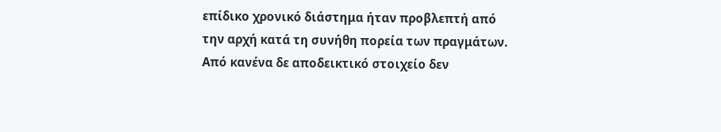επίδικο χρονικό διάστημα ήταν προβλεπτή από την αρχή κατά τη συνήθη πορεία των πραγμάτων. Από κανένα δε αποδεικτικό στοιχείο δεν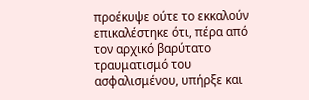προέκυψε ούτε το εκκαλούν επικαλέστηκε ότι, πέρα από τον αρχικό βαρύτατο τραυματισμό του ασφαλισμένου, υπήρξε και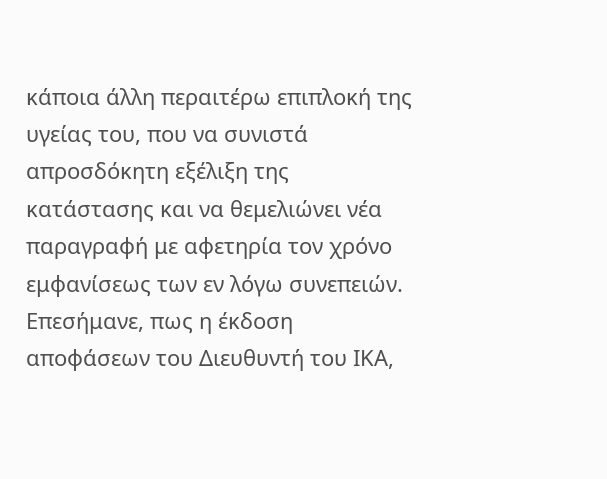κάποια άλλη περαιτέρω επιπλοκή της υγείας του, που να συνιστά απροσδόκητη εξέλιξη της κατάστασης και να θεμελιώνει νέα παραγραφή με αφετηρία τον χρόνο εμφανίσεως των εν λόγω συνεπειών.
Επεσήμανε, πως η έκδοση αποφάσεων του Διευθυντή του ΙΚΑ,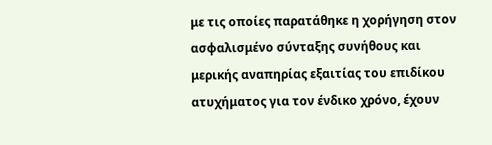με τις οποίες παρατάθηκε η χορήγηση στον ασφαλισμένο σύνταξης συνήθους και μερικής αναπηρίας εξαιτίας του επιδίκου ατυχήματος για τον ένδικο χρόνο, έχουν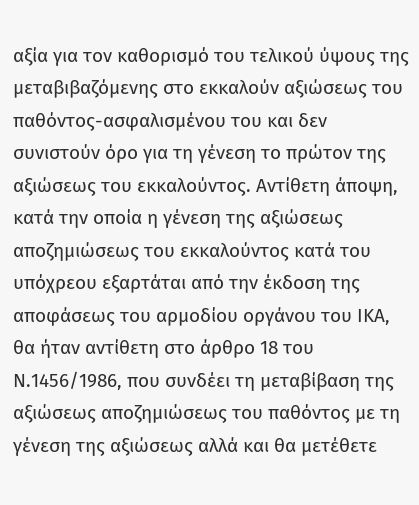αξία για τον καθορισμό του τελικού ύψους της μεταβιβαζόμενης στο εκκαλούν αξιώσεως του παθόντος-ασφαλισμένου του και δεν συνιστούν όρο για τη γένεση το πρώτον της αξιώσεως του εκκαλούντος. Αντίθετη άποψη, κατά την οποία η γένεση της αξιώσεως αποζημιώσεως του εκκαλούντος κατά του υπόχρεου εξαρτάται από την έκδοση της αποφάσεως του αρμοδίου οργάνου του ΙΚΑ, θα ήταν αντίθετη στο άρθρο 18 του Ν.1456/1986, που συνδέει τη μεταβίβαση της αξιώσεως αποζημιώσεως του παθόντος με τη γένεση της αξιώσεως αλλά και θα μετέθετε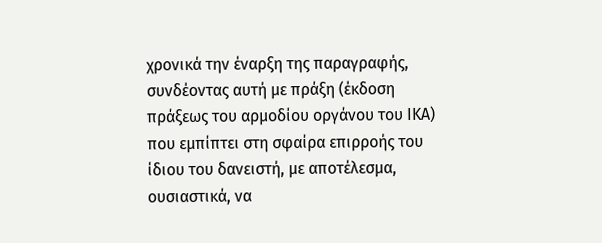χρονικά την έναρξη της παραγραφής, συνδέοντας αυτή με πράξη (έκδοση πράξεως του αρμοδίου οργάνου του ΙΚΑ) που εμπίπτει στη σφαίρα επιρροής του ίδιου του δανειστή, με αποτέλεσμα, ουσιαστικά, να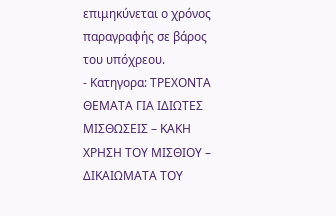επιμηκύνεται ο χρόνος παραγραφής σε βάρος του υπόχρεου.
- Κατηγορα: ΤΡΕΧΟΝΤΑ ΘΕΜΑΤΑ ΓΙΑ ΙΔΙΩΤΕΣ
ΜΙΣΘΩΣΕΙΣ – ΚΑΚΗ ΧΡΗΣΗ ΤΟΥ ΜΙΣΘΙΟΥ – ΔΙΚΑΙΩΜΑΤΑ ΤΟΥ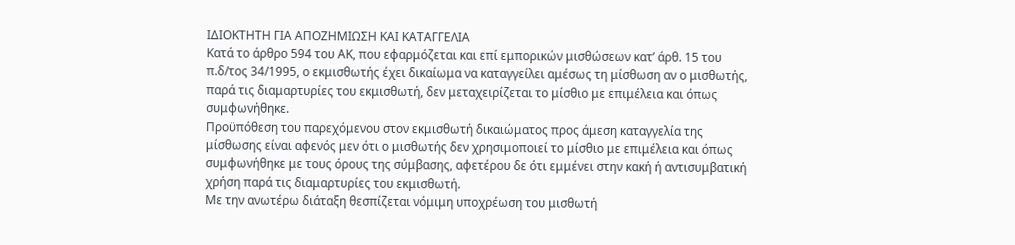ΙΔΙΟΚΤΗΤΗ ΓΙΑ ΑΠΟΖΗΜΙΩΣΗ ΚΑΙ ΚΑΤΑΓΓΕΛΙΑ
Κατά το άρθρο 594 του ΑΚ, που εφαρμόζεται και επί εμπορικών μισθώσεων κατ’ άρθ. 15 του π.δ/τος 34/1995, ο εκμισθωτής έχει δικαίωμα να καταγγείλει αμέσως τη μίσθωση αν ο μισθωτής, παρά τις διαμαρτυρίες του εκμισθωτή, δεν μεταχειρίζεται το μίσθιο με επιμέλεια και όπως συμφωνήθηκε.
Προϋπόθεση του παρεχόμενου στον εκμισθωτή δικαιώματος προς άμεση καταγγελία της μίσθωσης είναι αφενός μεν ότι ο μισθωτής δεν χρησιμοποιεί το μίσθιο με επιμέλεια και όπως συμφωνήθηκε με τους όρους της σύμβασης, αφετέρου δε ότι εμμένει στην κακή ή αντισυμβατική χρήση παρά τις διαμαρτυρίες του εκμισθωτή.
Με την ανωτέρω διάταξη θεσπίζεται νόμιμη υποχρέωση του μισθωτή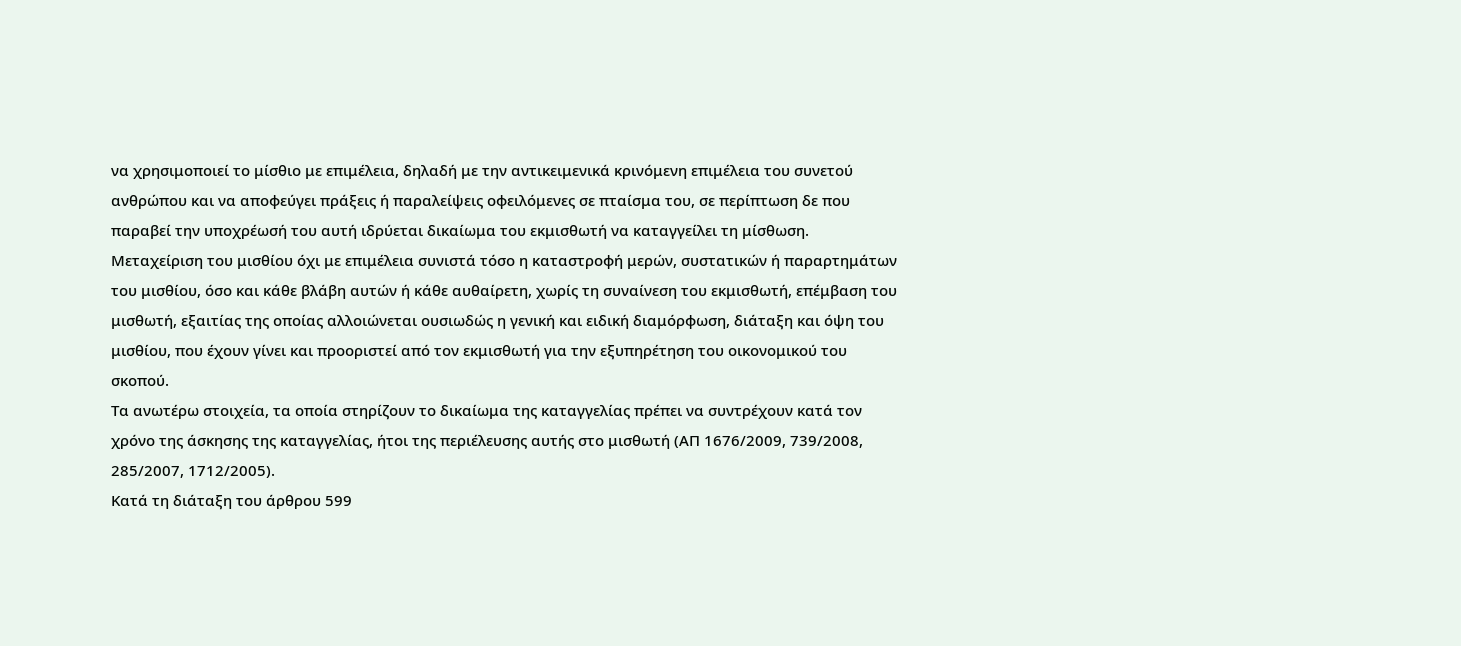να χρησιμοποιεί το μίσθιο με επιμέλεια, δηλαδή με την αντικειμενικά κρινόμενη επιμέλεια του συνετού ανθρώπου και να αποφεύγει πράξεις ή παραλείψεις οφειλόμενες σε πταίσμα του, σε περίπτωση δε που παραβεί την υποχρέωσή του αυτή ιδρύεται δικαίωμα του εκμισθωτή να καταγγείλει τη μίσθωση.
Μεταχείριση του μισθίου όχι με επιμέλεια συνιστά τόσο η καταστροφή μερών, συστατικών ή παραρτημάτων του μισθίου, όσο και κάθε βλάβη αυτών ή κάθε αυθαίρετη, χωρίς τη συναίνεση του εκμισθωτή, επέμβαση του μισθωτή, εξαιτίας της οποίας αλλοιώνεται ουσιωδώς η γενική και ειδική διαμόρφωση, διάταξη και όψη του μισθίου, που έχουν γίνει και προοριστεί από τον εκμισθωτή για την εξυπηρέτηση του οικονομικού του σκοπού.
Τα ανωτέρω στοιχεία, τα οποία στηρίζουν το δικαίωμα της καταγγελίας πρέπει να συντρέχουν κατά τον χρόνο της άσκησης της καταγγελίας, ήτοι της περιέλευσης αυτής στο μισθωτή (ΑΠ 1676/2009, 739/2008, 285/2007, 1712/2005).
Κατά τη διάταξη του άρθρου 599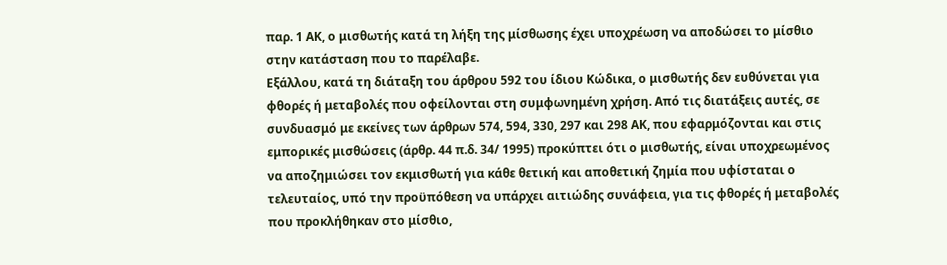παρ. 1 ΑΚ, ο μισθωτής κατά τη λήξη της μίσθωσης έχει υποχρέωση να αποδώσει το μίσθιο στην κατάσταση που το παρέλαβε.
Εξάλλου, κατά τη διάταξη του άρθρου 592 του ίδιου Κώδικα, ο μισθωτής δεν ευθύνεται για φθορές ή μεταβολές που οφείλονται στη συμφωνημένη χρήση. Από τις διατάξεις αυτές, σε συνδυασμό με εκείνες των άρθρων 574, 594, 330, 297 και 298 ΑΚ, που εφαρμόζονται και στις εμπορικές μισθώσεις (άρθρ. 44 π.δ. 34/ 1995) προκύπτει ότι ο μισθωτής, είναι υποχρεωμένος να αποζημιώσει τον εκμισθωτή για κάθε θετική και αποθετική ζημία που υφίσταται ο τελευταίος, υπό την προϋπόθεση να υπάρχει αιτιώδης συνάφεια, για τις φθορές ή μεταβολές που προκλήθηκαν στο μίσθιο,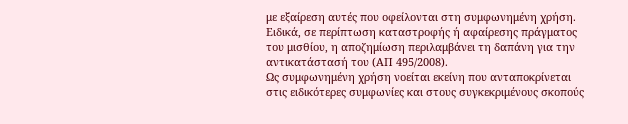με εξαίρεση αυτές που οφείλονται στη συμφωνημένη χρήση. Ειδικά, σε περίπτωση καταστροφής ή αφαίρεσης πράγματος του μισθίου, η αποζημίωση περιλαμβάνει τη δαπάνη για την αντικατάστασή του (ΑΠ 495/2008).
Ως συμφωνημένη χρήση νοείται εκείνη που ανταποκρίνεται στις ειδικότερες συμφωνίες και στους συγκεκριμένους σκοπούς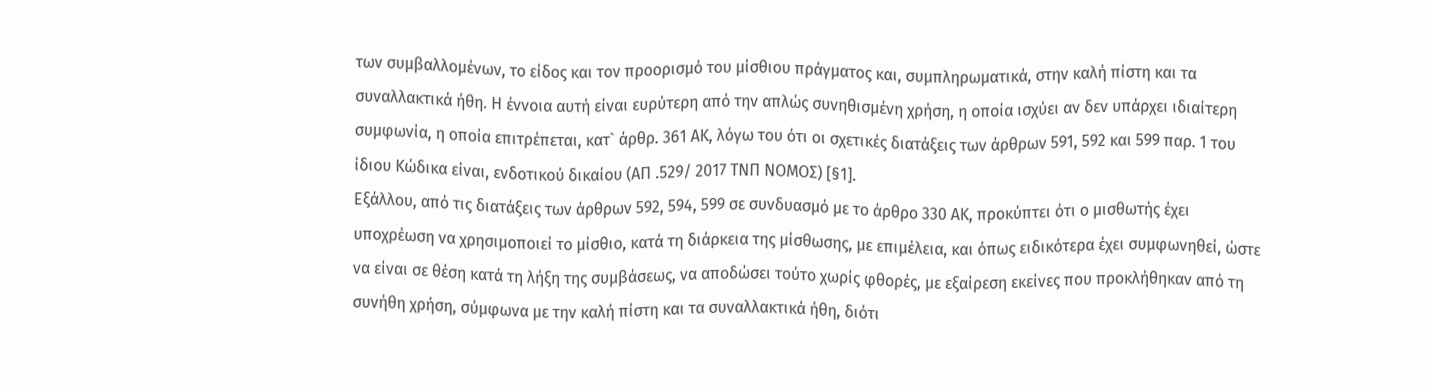των συμβαλλομένων, το είδος και τον προορισμό του μίσθιου πράγματος και, συμπληρωματικά, στην καλή πίστη και τα συναλλακτικά ήθη. Η έννοια αυτή είναι ευρύτερη από την απλώς συνηθισμένη χρήση, η οποία ισχύει αν δεν υπάρχει ιδιαίτερη συμφωνία, η οποία επιτρέπεται, κατ` άρθρ. 361 ΑΚ, λόγω του ότι οι σχετικές διατάξεις των άρθρων 591, 592 και 599 παρ. 1 του ίδιου Κώδικα είναι, ενδοτικού δικαίου (ΑΠ .529/ 2017 ΤΝΠ ΝΟΜΟΣ) [§1].
Εξάλλου, από τις διατάξεις των άρθρων 592, 594, 599 σε συνδυασμό με το άρθρο 330 ΑΚ, προκύπτει ότι ο μισθωτής έχει υποχρέωση να χρησιμοποιεί το μίσθιο, κατά τη διάρκεια της μίσθωσης, με επιμέλεια, και όπως ειδικότερα έχει συμφωνηθεί, ώστε να είναι σε θέση κατά τη λήξη της συμβάσεως, να αποδώσει τούτο χωρίς φθορές, με εξαίρεση εκείνες που προκλήθηκαν από τη συνήθη χρήση, σύμφωνα με την καλή πίστη και τα συναλλακτικά ήθη, διότι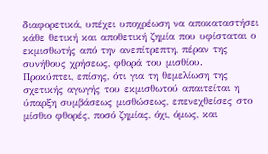διαφορετικά, υπέχει υποχρέωση να αποκαταστήσει κάθε θετική και αποθετική ζημία που υφίσταται ο εκμισθωτής από την ανεπίτρεπτη, πέραν της συνήθους χρήσεως, φθορά του μισθίου.
Προκύπτει, επίσης, ότι για τη θεμελίωση της σχετικής αγωγής του εκμισθωτού απαιτείται η ύπαρξη συμβάσεως μισθώσεως, επενεχθείσες στο μίσθιο φθορές, ποσό ζημίας, όχι, όμως, και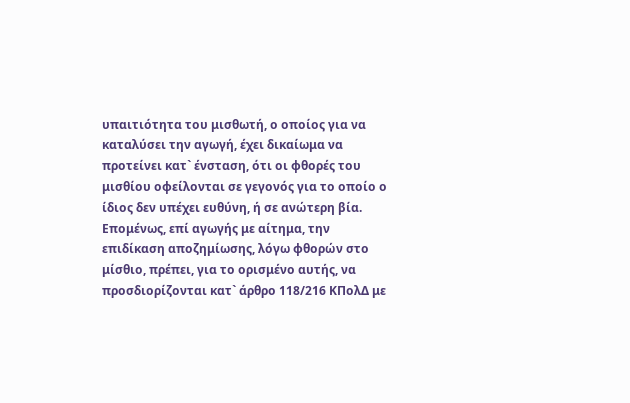υπαιτιότητα του μισθωτή, ο οποίος για να καταλύσει την αγωγή, έχει δικαίωμα να προτείνει κατ` ένσταση, ότι οι φθορές του μισθίου οφείλονται σε γεγονός για το οποίο ο ίδιος δεν υπέχει ευθύνη, ή σε ανώτερη βία.
Επομένως, επί αγωγής με αίτημα, την επιδίκαση αποζημίωσης, λόγω φθορών στο μίσθιο, πρέπει, για το ορισμένο αυτής, να προσδιορίζονται κατ` άρθρο 118/216 ΚΠολΔ με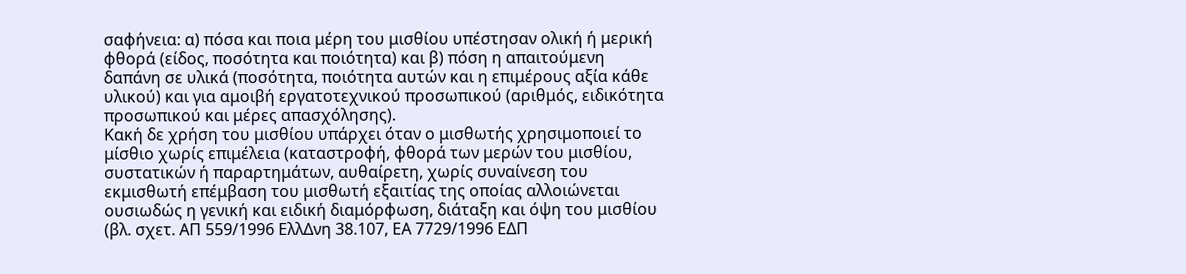σαφήνεια: α) πόσα και ποια μέρη του μισθίου υπέστησαν ολική ή μερική φθορά (είδος, ποσότητα και ποιότητα) και β) πόση η απαιτούμενη δαπάνη σε υλικά (ποσότητα, ποιότητα αυτών και η επιμέρους αξία κάθε υλικού) και για αμοιβή εργατοτεχνικού προσωπικού (αριθμός, ειδικότητα προσωπικού και μέρες απασχόλησης).
Κακή δε χρήση του μισθίου υπάρχει όταν ο μισθωτής χρησιμοποιεί το μίσθιο χωρίς επιμέλεια (καταστροφή, φθορά των μερών του μισθίου, συστατικών ή παραρτημάτων, αυθαίρετη, χωρίς συναίνεση του εκμισθωτή επέμβαση του μισθωτή εξαιτίας της οποίας αλλοιώνεται ουσιωδώς η γενική και ειδική διαμόρφωση, διάταξη και όψη του μισθίου (βλ. σχετ. ΑΠ 559/1996 ΕλλΔνη 38.107, ΕΑ 7729/1996 ΕΔΠ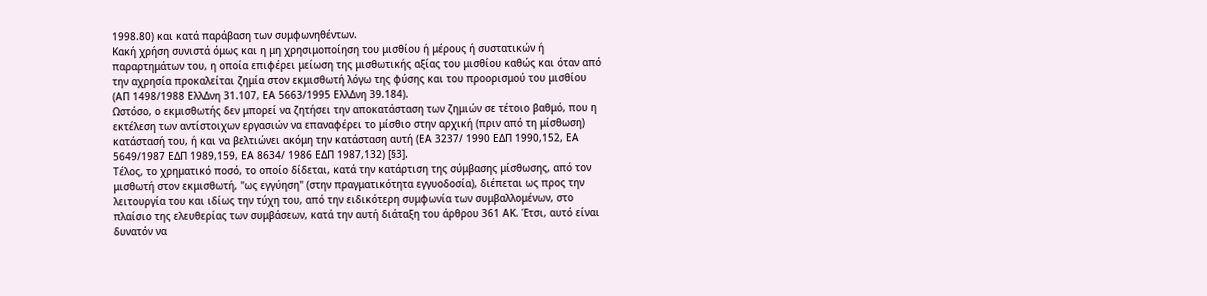1998.80) και κατά παράβαση των συμφωνηθέντων.
Κακή χρήση συνιστά όμως και η μη χρησιμοποίηση του μισθίου ή μέρους ή συστατικών ή παραρτημάτων του, η οποία επιφέρει μείωση της μισθωτικής αξίας του μισθίου καθώς και όταν από την αχρησία προκαλείται ζημία στον εκμισθωτή λόγω της φύσης και του προορισμού του μισθίου (ΑΠ 1498/1988 ΕλλΔνη 31.107, ΕΑ 5663/1995 ΕλλΔνη 39.184).
Ωστόσο, ο εκμισθωτής δεν μπορεί να ζητήσει την αποκατάσταση των ζημιών σε τέτοιο βαθμό, που η εκτέλεση των αντίστοιχων εργασιών να επαναφέρει το μίσθιο στην αρχική (πριν από τη μίσθωση) κατάστασή του, ή και να βελτιώνει ακόμη την κατάσταση αυτή (ΕΑ 3237/ 1990 ΕΔΠ 1990,152, ΕΑ 5649/1987 ΕΔΠ 1989,159, ΕΑ 8634/ 1986 ΕΔΠ 1987,132) [§3].
Τέλος, το χρηματικό ποσό, το οποίο δίδεται, κατά την κατάρτιση της σύμβασης μίσθωσης, από τον μισθωτή στον εκμισθωτή, "ως εγγύηση" (στην πραγματικότητα εγγυοδοσία), διέπεται ως προς την λειτουργία του και ιδίως την τύχη του, από την ειδικότερη συμφωνία των συμβαλλομένων, στο πλαίσιο της ελευθερίας των συμβάσεων, κατά την αυτή διάταξη του άρθρου 361 ΑΚ. Έτσι, αυτό είναι δυνατόν να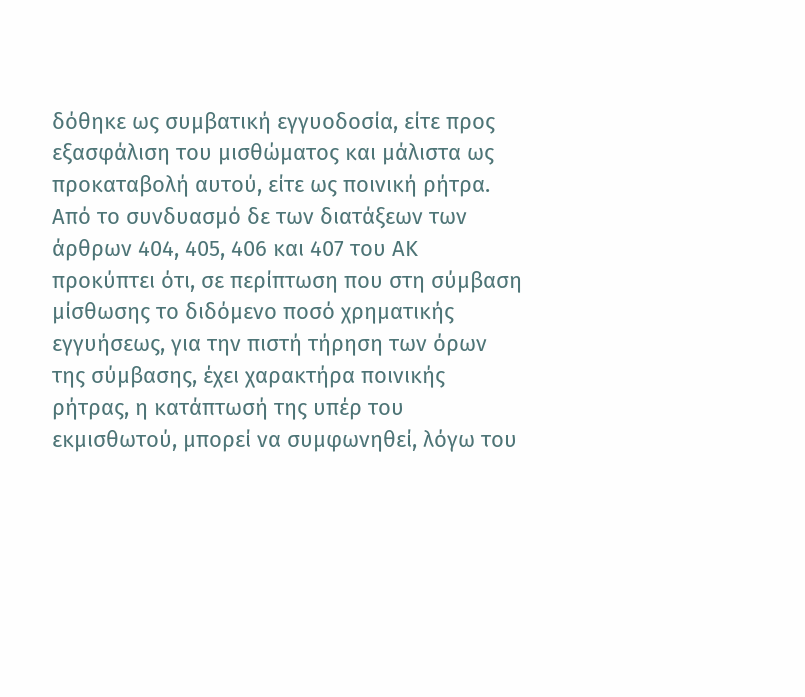δόθηκε ως συμβατική εγγυοδοσία, είτε προς εξασφάλιση του μισθώματος και μάλιστα ως προκαταβολή αυτού, είτε ως ποινική ρήτρα.
Από το συνδυασμό δε των διατάξεων των άρθρων 404, 405, 406 και 407 του ΑΚ προκύπτει ότι, σε περίπτωση που στη σύμβαση μίσθωσης το διδόμενο ποσό χρηματικής εγγυήσεως, για την πιστή τήρηση των όρων της σύμβασης, έχει χαρακτήρα ποινικής ρήτρας, η κατάπτωσή της υπέρ του εκμισθωτού, μπορεί να συμφωνηθεί, λόγω του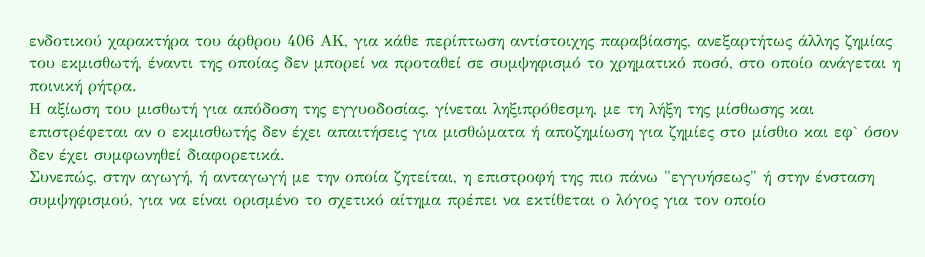ενδοτικού χαρακτήρα του άρθρου 406 ΑΚ, για κάθε περίπτωση αντίστοιχης παραβίασης, ανεξαρτήτως άλλης ζημίας του εκμισθωτή, έναντι της οποίας δεν μπορεί να προταθεί σε συμψηφισμό το χρηματικό ποσό, στο οποίο ανάγεται η ποινική ρήτρα.
Η αξίωση του μισθωτή για απόδοση της εγγυοδοσίας, γίνεται ληξιπρόθεσμη, με τη λήξη της μίσθωσης και επιστρέφεται αν ο εκμισθωτής δεν έχει απαιτήσεις για μισθώματα ή αποζημίωση για ζημίες στο μίσθιο και εφ` όσον δεν έχει συμφωνηθεί διαφορετικά.
Συνεπώς, στην αγωγή, ή ανταγωγή με την οποία ζητείται, η επιστροφή της πιο πάνω "εγγυήσεως" ή στην ένσταση συμψηφισμού, για να είναι ορισμένο το σχετικό αίτημα πρέπει να εκτίθεται ο λόγος για τον οποίο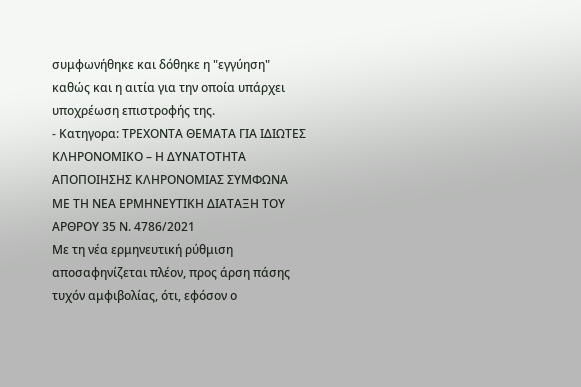συμφωνήθηκε και δόθηκε η "εγγύηση" καθώς και η αιτία για την οποία υπάρχει υποχρέωση επιστροφής της.
- Κατηγορα: ΤΡΕΧΟΝΤΑ ΘΕΜΑΤΑ ΓΙΑ ΙΔΙΩΤΕΣ
ΚΛΗΡΟΝΟΜΙΚΟ – Η ΔΥΝΑΤΟΤΗΤΑ ΑΠΟΠΟΙΗΣΗΣ ΚΛΗΡΟΝΟΜΙΑΣ ΣΥΜΦΩΝΑ ΜΕ ΤΗ ΝΕΑ ΕΡΜΗΝΕΥΤΙΚΗ ΔΙΑΤΑΞΗ ΤΟΥ ΑΡΘΡΟΥ 35 Ν. 4786/2021
Με τη νέα ερμηνευτική ρύθμιση αποσαφηνίζεται πλέον, προς άρση πάσης τυχόν αμφιβολίας, ότι, εφόσον ο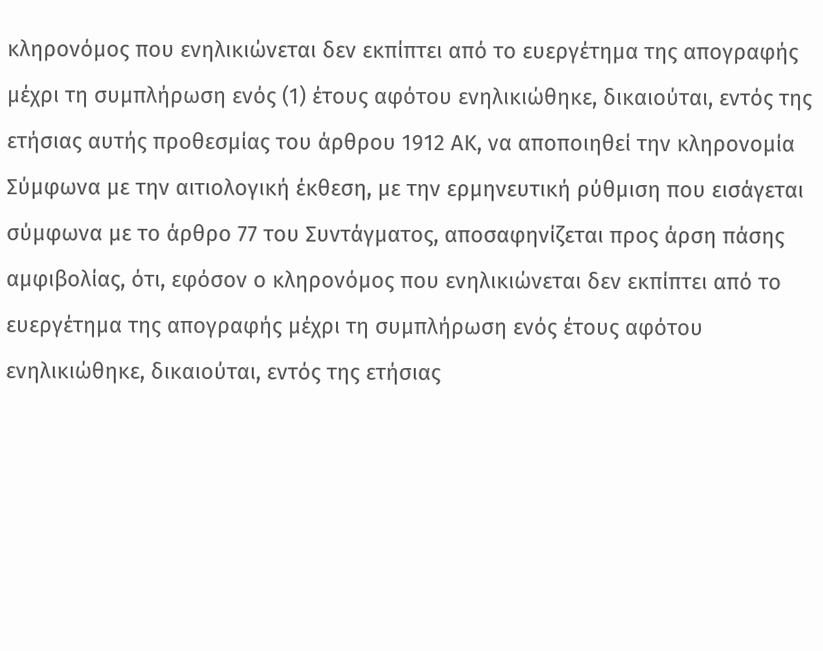κληρονόμος που ενηλικιώνεται δεν εκπίπτει από το ευεργέτημα της απογραφής μέχρι τη συμπλήρωση ενός (1) έτους αφότου ενηλικιώθηκε, δικαιούται, εντός της ετήσιας αυτής προθεσμίας του άρθρου 1912 ΑΚ, να αποποιηθεί την κληρονομία
Σύμφωνα με την αιτιολογική έκθεση, με την ερμηνευτική ρύθμιση που εισάγεται σύμφωνα με το άρθρο 77 του Συντάγματος, αποσαφηνίζεται προς άρση πάσης αμφιβολίας, ότι, εφόσον ο κληρονόμος που ενηλικιώνεται δεν εκπίπτει από το ευεργέτημα της απογραφής μέχρι τη συμπλήρωση ενός έτους αφότου ενηλικιώθηκε, δικαιούται, εντός της ετήσιας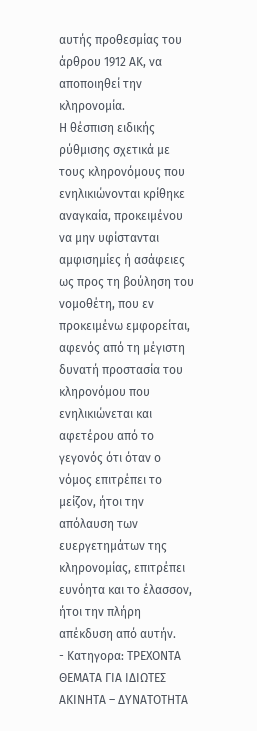αυτής προθεσμίας του άρθρου 1912 ΑΚ, να αποποιηθεί την κληρονομία.
Η θέσπιση ειδικής ρύθμισης σχετικά με τους κληρονόμους που ενηλικιώνονται κρίθηκε αναγκαία, προκειμένου να μην υφίστανται αμφισημίες ή ασάφειες ως προς τη βούληση του νομοθέτη, που εν προκειμένω εμφορείται, αφενός από τη μέγιστη δυνατή προστασία του κληρονόμου που ενηλικιώνεται και αφετέρου από το γεγονός ότι όταν ο νόμος επιτρέπει το μείζον, ήτοι την απόλαυση των ευεργετημάτων της κληρονομίας, επιτρέπει ευνόητα και το έλασσον, ήτοι την πλήρη απέκδυση από αυτήν.
- Κατηγορα: ΤΡΕΧΟΝΤΑ ΘΕΜΑΤΑ ΓΙΑ ΙΔΙΩΤΕΣ
ΑΚΙΝΗΤΑ – ΔΥΝΑΤΟΤΗΤΑ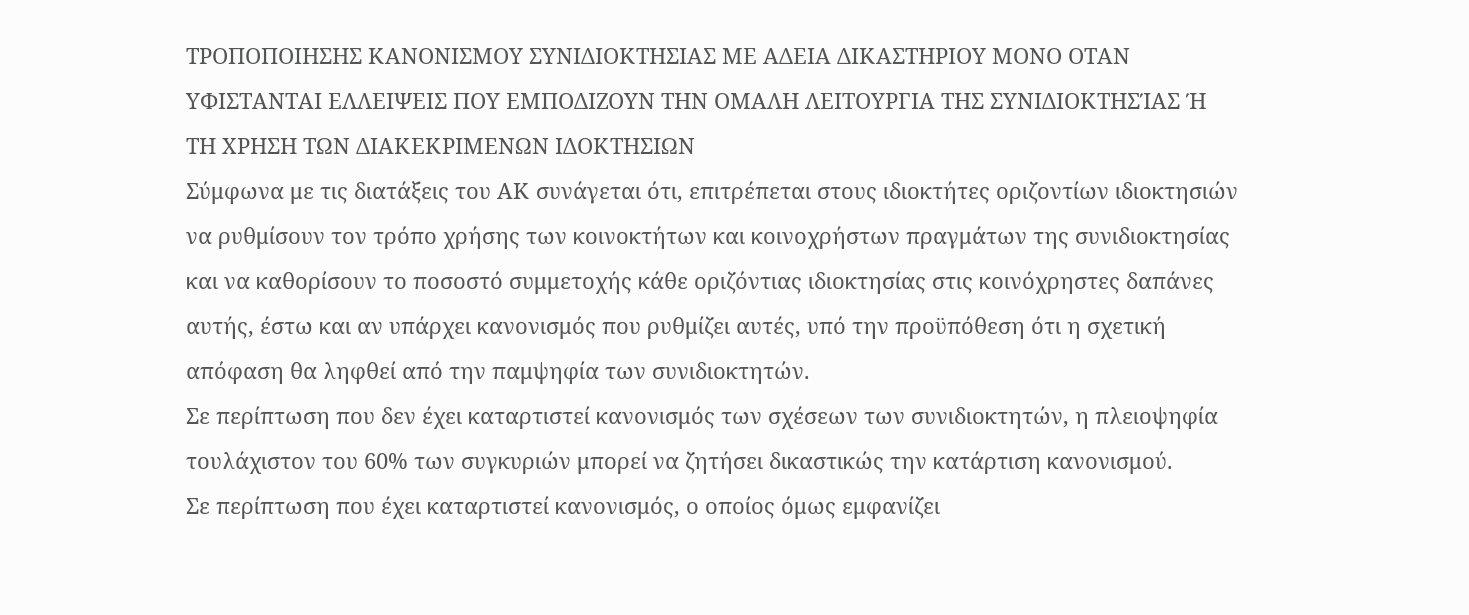ΤΡΟΠΟΠΟΙΗΣΗΣ ΚΑΝΟΝΙΣΜΟΥ ΣΥΝΙΔΙΟΚΤΗΣΙΑΣ ΜΕ ΑΔΕΙΑ ΔΙΚΑΣΤΗΡΙΟΥ ΜΟΝΟ ΟΤΑΝ ΥΦΙΣΤΑΝΤΑΙ ΕΛΛΕΙΨΕΙΣ ΠΟΥ ΕΜΠΟΔΙΖΟΥΝ ΤΗΝ ΟΜΑΛΗ ΛΕΙΤΟΥΡΓΙΑ ΤΗΣ ΣΥΝΙΔΙΟΚΤΗΣΊΑΣ Ή ΤΗ ΧΡΗΣΗ ΤΩΝ ΔΙΑΚΕΚΡΙΜΕΝΩΝ ΙΔΟΚΤΗΣΙΩΝ
Σύμφωνα με τις διατάξεις του ΑΚ συνάγεται ότι, επιτρέπεται στους ιδιοκτήτες οριζοντίων ιδιοκτησιών να ρυθμίσουν τον τρόπο χρήσης των κοινοκτήτων και κοινοχρήστων πραγμάτων της συνιδιοκτησίας και να καθορίσουν το ποσοστό συμμετοχής κάθε οριζόντιας ιδιοκτησίας στις κοινόχρηστες δαπάνες αυτής, έστω και αν υπάρχει κανονισμός που ρυθμίζει αυτές, υπό την προϋπόθεση ότι η σχετική απόφαση θα ληφθεί από την παμψηφία των συνιδιοκτητών.
Σε περίπτωση που δεν έχει καταρτιστεί κανονισμός των σχέσεων των συνιδιοκτητών, η πλειοψηφία τουλάχιστον του 60% των συγκυριών μπορεί να ζητήσει δικαστικώς την κατάρτιση κανονισμού.
Σε περίπτωση που έχει καταρτιστεί κανονισμός, ο οποίος όμως εμφανίζει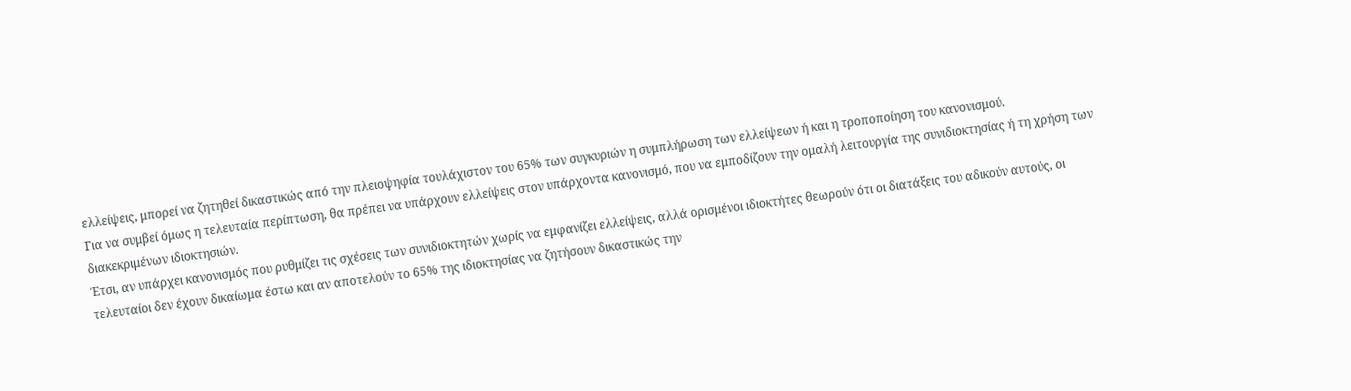ελλείψεις, μπορεί να ζητηθεί δικαστικώς από την πλειοψηφία τουλάχιστον του 65% των συγκυριών η συμπλήρωση των ελλείψεων ή και η τροποποίηση του κανονισμού.
Για να συμβεί όμως η τελευταία περίπτωση, θα πρέπει να υπάρχουν ελλείψεις στον υπάρχοντα κανονισμό, που να εμποδίζουν την ομαλή λειτουργία της συνιδιοκτησίας ή τη χρήση των διακεκριμένων ιδιοκτησιών.
Έτσι, αν υπάρχει κανονισμός που ρυθμίζει τις σχέσεις των συνιδιοκτητών χωρίς να εμφανίζει ελλείψεις, αλλά ορισμένοι ιδιοκτήτες θεωρούν ότι οι διατάξεις του αδικούν αυτούς, οι τελευταίοι δεν έχουν δικαίωμα έστω και αν αποτελούν το 65% της ιδιοκτησίας να ζητήσουν δικαστικώς την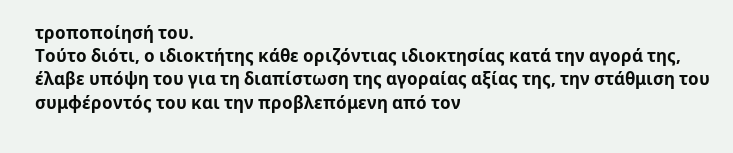τροποποίησή του.
Τούτο διότι, ο ιδιοκτήτης κάθε οριζόντιας ιδιοκτησίας κατά την αγορά της, έλαβε υπόψη του για τη διαπίστωση της αγοραίας αξίας της, την στάθμιση του συμφέροντός του και την προβλεπόμενη από τον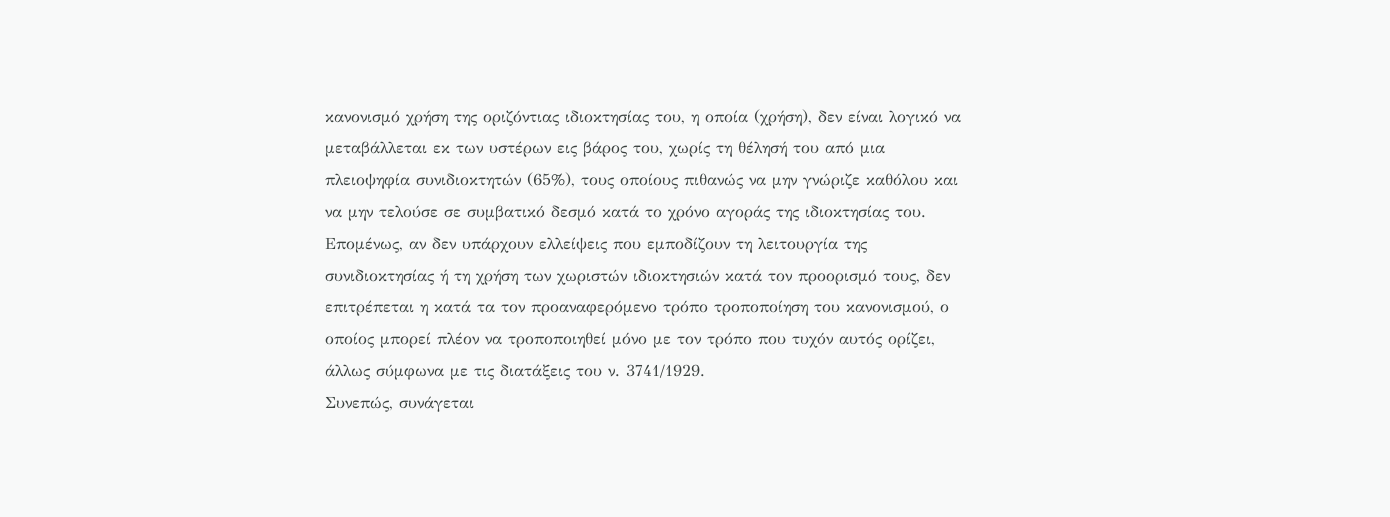κανονισμό χρήση της οριζόντιας ιδιοκτησίας του, η οποία (χρήση), δεν είναι λογικό να μεταβάλλεται εκ των υστέρων εις βάρος του, χωρίς τη θέλησή του από μια πλειοψηφία συνιδιοκτητών (65%), τους οποίους πιθανώς να μην γνώριζε καθόλου και να μην τελούσε σε συμβατικό δεσμό κατά το χρόνο αγοράς της ιδιοκτησίας του.
Επομένως, αν δεν υπάρχουν ελλείψεις που εμποδίζουν τη λειτουργία της συνιδιοκτησίας ή τη χρήση των χωριστών ιδιοκτησιών κατά τον προορισμό τους, δεν επιτρέπεται η κατά τα τον προαναφερόμενο τρόπο τροποποίηση του κανονισμού, ο οποίος μπορεί πλέον να τροποποιηθεί μόνο με τον τρόπο που τυχόν αυτός ορίζει, άλλως σύμφωνα με τις διατάξεις του ν. 3741/1929.
Συνεπώς, συνάγεται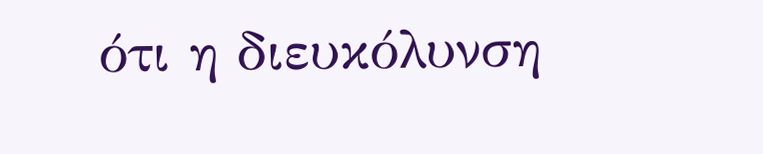ότι η διευκόλυνση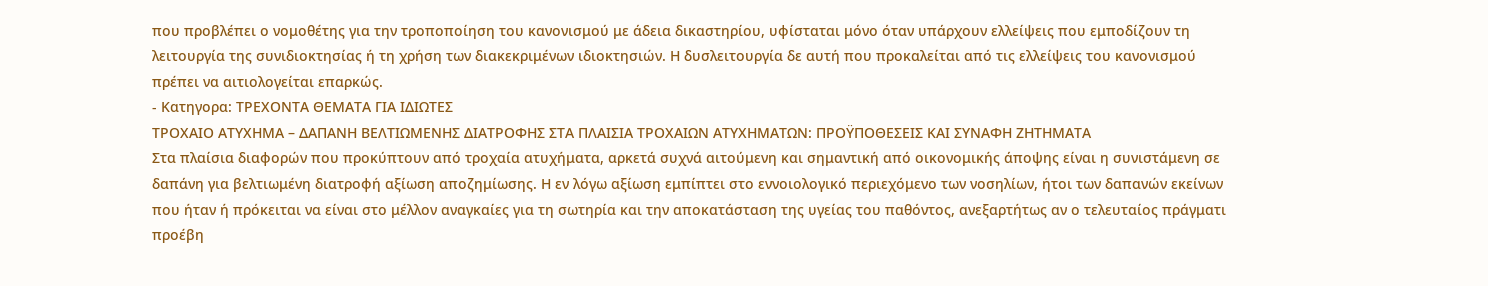που προβλέπει ο νομοθέτης για την τροποποίηση του κανονισμού με άδεια δικαστηρίου, υφίσταται μόνο όταν υπάρχουν ελλείψεις που εμποδίζουν τη λειτουργία της συνιδιοκτησίας ή τη χρήση των διακεκριμένων ιδιοκτησιών. Η δυσλειτουργία δε αυτή που προκαλείται από τις ελλείψεις του κανονισμού πρέπει να αιτιολογείται επαρκώς.
- Κατηγορα: ΤΡΕΧΟΝΤΑ ΘΕΜΑΤΑ ΓΙΑ ΙΔΙΩΤΕΣ
ΤΡΟΧΑΙΟ ΑΤΥΧΗΜΑ – ΔΑΠΑΝΗ ΒΕΛΤΙΩΜΕΝΗΣ ΔΙΑΤΡΟΦΗΣ ΣΤΑ ΠΛΑΙΣΙΑ ΤΡΟΧΑΙΩΝ ΑΤΥΧΗΜΑΤΩΝ: ΠΡΟΫΠΟΘΕΣΕΙΣ ΚΑΙ ΣΥΝΑΦΗ ΖΗΤΗΜΑΤΑ
Στα πλαίσια διαφορών που προκύπτουν από τροχαία ατυχήματα, αρκετά συχνά αιτούμενη και σημαντική από οικονομικής άποψης είναι η συνιστάμενη σε δαπάνη για βελτιωμένη διατροφή αξίωση αποζημίωσης. Η εν λόγω αξίωση εμπίπτει στο εννοιολογικό περιεχόμενο των νοσηλίων, ήτοι των δαπανών εκείνων που ήταν ή πρόκειται να είναι στο μέλλον αναγκαίες για τη σωτηρία και την αποκατάσταση της υγείας του παθόντος, ανεξαρτήτως αν ο τελευταίος πράγματι προέβη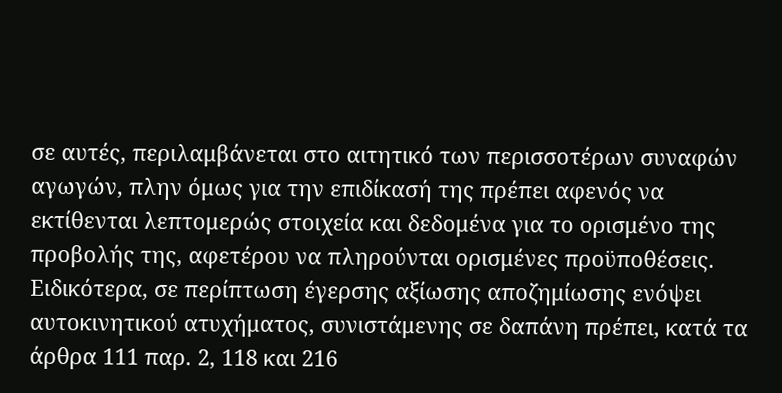σε αυτές, περιλαμβάνεται στο αιτητικό των περισσοτέρων συναφών αγωγών, πλην όμως για την επιδίκασή της πρέπει αφενός να εκτίθενται λεπτομερώς στοιχεία και δεδομένα για το ορισμένο της προβολής της, αφετέρου να πληρούνται ορισμένες προϋποθέσεις.
Ειδικότερα, σε περίπτωση έγερσης αξίωσης αποζημίωσης ενόψει αυτοκινητικού ατυχήματος, συνιστάμενης σε δαπάνη πρέπει, κατά τα άρθρα 111 παρ. 2, 118 και 216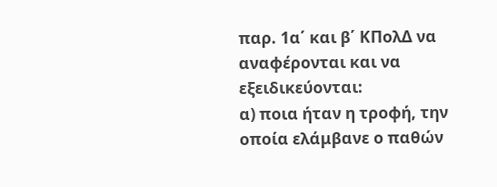παρ. 1α΄ και β΄ ΚΠολΔ να αναφέρονται και να εξειδικεύονται:
α) ποια ήταν η τροφή, την οποία ελάμβανε ο παθών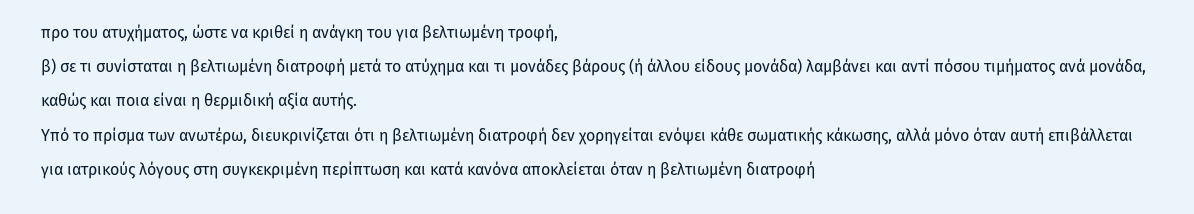προ του ατυχήματος, ώστε να κριθεί η ανάγκη του για βελτιωμένη τροφή,
β) σε τι συνίσταται η βελτιωμένη διατροφή μετά το ατύχημα και τι μονάδες βάρους (ή άλλου είδους μονάδα) λαμβάνει και αντί πόσου τιμήματος ανά μονάδα, καθώς και ποια είναι η θερμιδική αξία αυτής.
Υπό το πρίσμα των ανωτέρω, διευκρινίζεται ότι η βελτιωμένη διατροφή δεν χορηγείται ενόψει κάθε σωματικής κάκωσης, αλλά μόνο όταν αυτή επιβάλλεται για ιατρικούς λόγους στη συγκεκριμένη περίπτωση και κατά κανόνα αποκλείεται όταν η βελτιωμένη διατροφή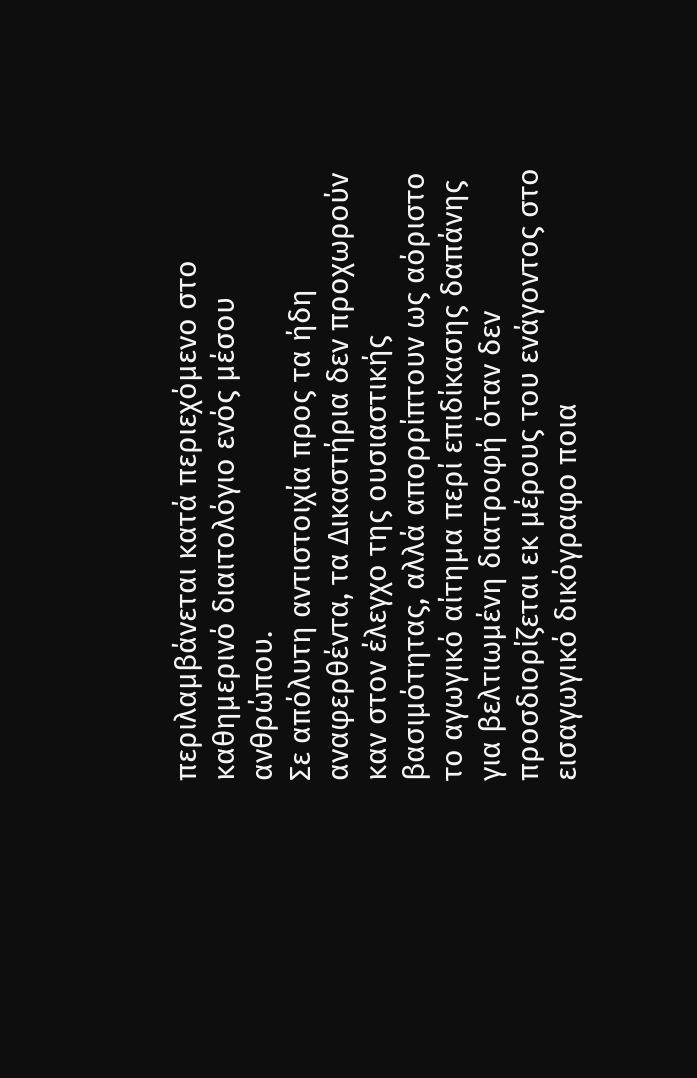περιλαμβάνεται κατά περιεχόμενο στο καθημερινό διαιτολόγιο ενός μέσου ανθρώπου.
Σε απόλυτη αντιστοιχία προς τα ήδη αναφερθέντα, τα Δικαστήρια δεν προχωρούν καν στον έλεγχο της ουσιαστικής βασιμότητας, αλλά απορρίπτουν ως αόριστο το αγωγικό αίτημα περί επιδίκασης δαπάνης για βελτιωμένη διατροφή όταν δεν προσδιορίζεται εκ μέρους του ενάγοντος στο εισαγωγικό δικόγραφο ποια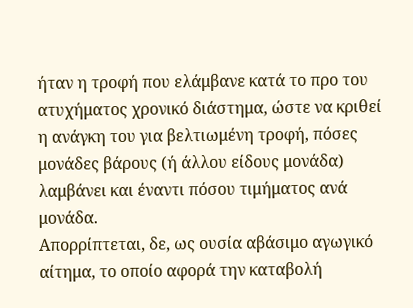ήταν η τροφή που ελάμβανε κατά το προ του ατυχήματος χρονικό διάστημα, ώστε να κριθεί η ανάγκη του για βελτιωμένη τροφή, πόσες μονάδες βάρους (ή άλλου είδους μονάδα) λαμβάνει και έναντι πόσου τιμήματος ανά μονάδα.
Απορρίπτεται, δε, ως ουσία αβάσιμο αγωγικό αίτημα, το οποίο αφορά την καταβολή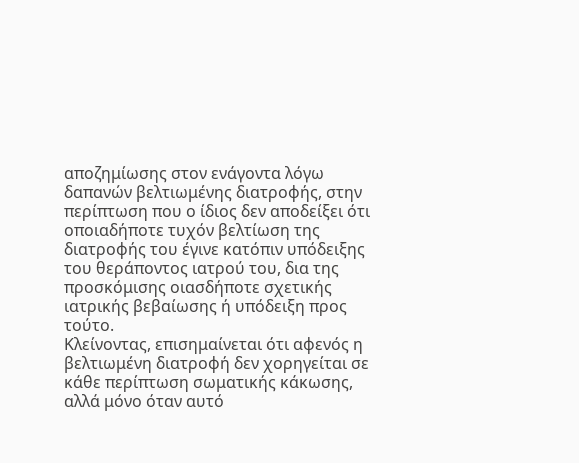αποζημίωσης στον ενάγοντα λόγω δαπανών βελτιωμένης διατροφής, στην περίπτωση που ο ίδιος δεν αποδείξει ότι οποιαδήποτε τυχόν βελτίωση της διατροφής του έγινε κατόπιν υπόδειξης του θεράποντος ιατρού του, δια της προσκόμισης οιασδήποτε σχετικής ιατρικής βεβαίωσης ή υπόδειξη προς τούτο.
Κλείνοντας, επισημαίνεται ότι αφενός η βελτιωμένη διατροφή δεν χορηγείται σε κάθε περίπτωση σωματικής κάκωσης, αλλά μόνο όταν αυτό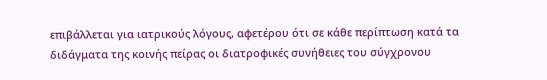επιβάλλεται για ιατρικούς λόγους, αφετέρου ότι σε κάθε περίπτωση κατά τα διδάγματα της κοινής πείρας οι διατροφικές συνήθειες του σύγχρονου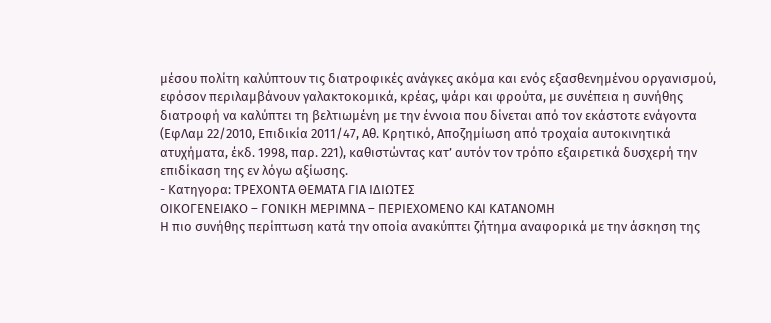μέσου πολίτη καλύπτουν τις διατροφικές ανάγκες ακόμα και ενός εξασθενημένου οργανισμού, εφόσον περιλαμβάνουν γαλακτοκομικά, κρέας, ψάρι και φρούτα, με συνέπεια η συνήθης διατροφή να καλύπτει τη βελτιωμένη με την έννοια που δίνεται από τον εκάστοτε ενάγοντα (ΕφΛαμ 22/2010, Επιδικία 2011/47, Αθ. Κρητικό, Αποζημίωση από τροχαία αυτοκινητικά ατυχήματα, έκδ. 1998, παρ. 221), καθιστώντας κατ’ αυτόν τον τρόπο εξαιρετικά δυσχερή την επιδίκαση της εν λόγω αξίωσης.
- Κατηγορα: ΤΡΕΧΟΝΤΑ ΘΕΜΑΤΑ ΓΙΑ ΙΔΙΩΤΕΣ
ΟΙΚΟΓΕΝΕΙΑΚΟ – ΓΟΝΙΚΗ ΜΕΡΙΜΝΑ – ΠΕΡΙΕΧΟΜΕΝΟ ΚΑΙ ΚΑΤΑΝΟΜΗ
Η πιο συνήθης περίπτωση κατά την οποία ανακύπτει ζήτημα αναφορικά με την άσκηση της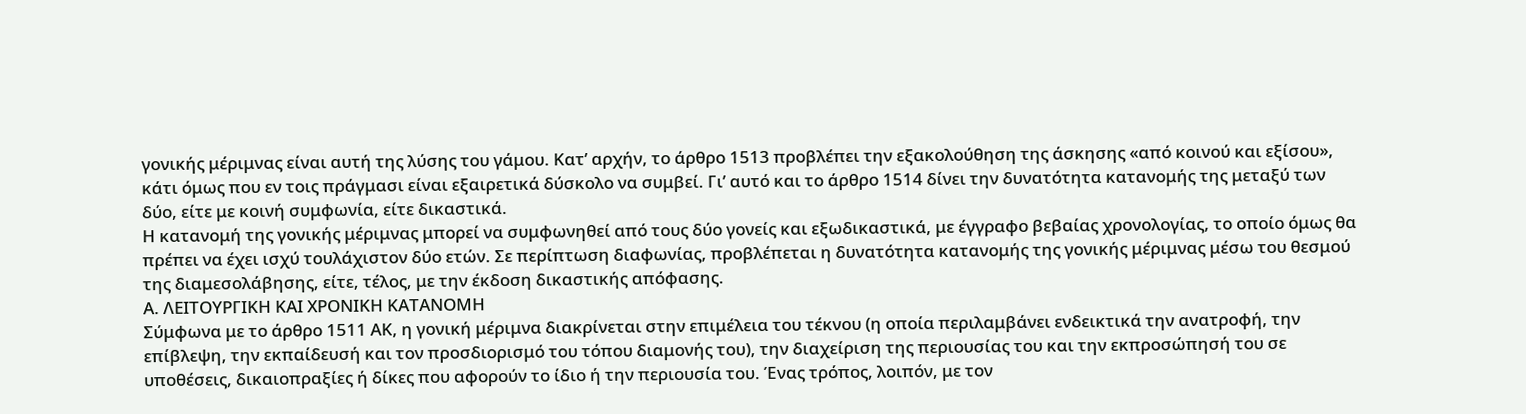γονικής μέριμνας είναι αυτή της λύσης του γάμου. Κατ’ αρχήν, το άρθρο 1513 προβλέπει την εξακολούθηση της άσκησης «από κοινού και εξίσου», κάτι όμως που εν τοις πράγμασι είναι εξαιρετικά δύσκολο να συμβεί. Γι’ αυτό και το άρθρο 1514 δίνει την δυνατότητα κατανομής της μεταξύ των δύο, είτε με κοινή συμφωνία, είτε δικαστικά.
Η κατανομή της γονικής μέριμνας μπορεί να συμφωνηθεί από τους δύο γονείς και εξωδικαστικά, με έγγραφο βεβαίας χρονολογίας, το οποίο όμως θα πρέπει να έχει ισχύ τουλάχιστον δύο ετών. Σε περίπτωση διαφωνίας, προβλέπεται η δυνατότητα κατανομής της γονικής μέριμνας μέσω του θεσμού της διαμεσολάβησης, είτε, τέλος, με την έκδοση δικαστικής απόφασης.
Α. ΛΕΙΤΟΥΡΓΙΚΗ ΚΑΙ ΧΡΟΝΙΚΗ ΚΑΤΑΝΟΜΗ
Σύμφωνα με το άρθρο 1511 ΑΚ, η γονική μέριμνα διακρίνεται στην επιμέλεια του τέκνου (η οποία περιλαμβάνει ενδεικτικά την ανατροφή, την επίβλεψη, την εκπαίδευσή και τον προσδιορισμό του τόπου διαμονής του), την διαχείριση της περιουσίας του και την εκπροσώπησή του σε υποθέσεις, δικαιοπραξίες ή δίκες που αφορούν το ίδιο ή την περιουσία του. Ένας τρόπος, λοιπόν, με τον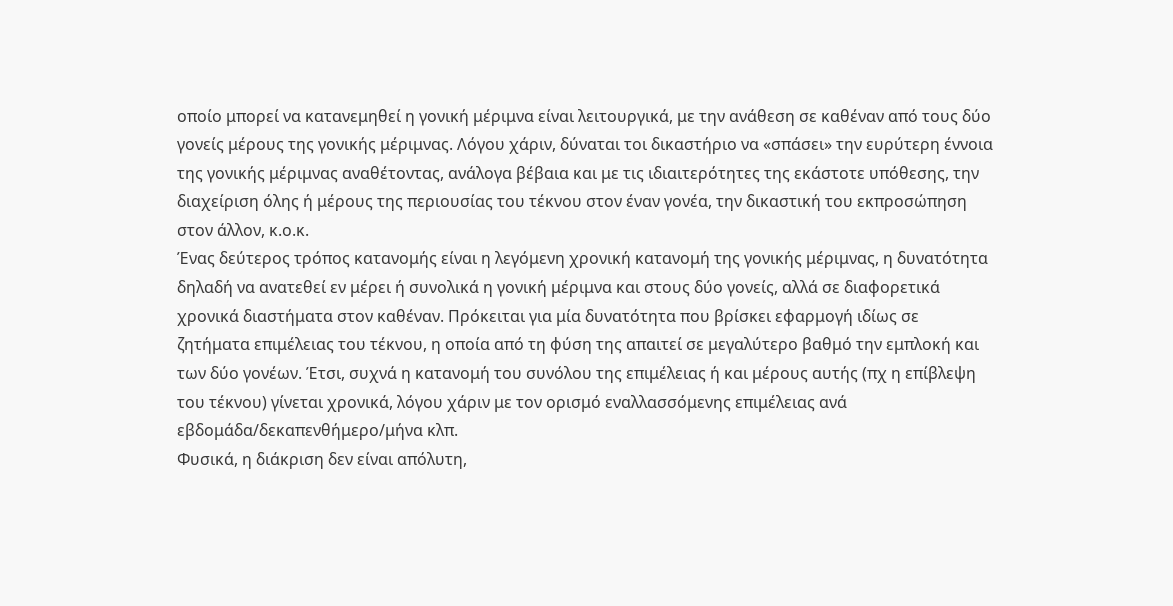οποίο μπορεί να κατανεμηθεί η γονική μέριμνα είναι λειτουργικά, με την ανάθεση σε καθέναν από τους δύο γονείς μέρους της γονικής μέριμνας. Λόγου χάριν, δύναται τοι δικαστήριο να «σπάσει» την ευρύτερη έννοια της γονικής μέριμνας αναθέτοντας, ανάλογα βέβαια και με τις ιδιαιτερότητες της εκάστοτε υπόθεσης, την διαχείριση όλης ή μέρους της περιουσίας του τέκνου στον έναν γονέα, την δικαστική του εκπροσώπηση στον άλλον, κ.ο.κ.
Ένας δεύτερος τρόπος κατανομής είναι η λεγόμενη χρονική κατανομή της γονικής μέριμνας, η δυνατότητα δηλαδή να ανατεθεί εν μέρει ή συνολικά η γονική μέριμνα και στους δύο γονείς, αλλά σε διαφορετικά χρονικά διαστήματα στον καθέναν. Πρόκειται για μία δυνατότητα που βρίσκει εφαρμογή ιδίως σε ζητήματα επιμέλειας του τέκνου, η οποία από τη φύση της απαιτεί σε μεγαλύτερο βαθμό την εμπλοκή και των δύο γονέων. Έτσι, συχνά η κατανομή του συνόλου της επιμέλειας ή και μέρους αυτής (πχ η επίβλεψη του τέκνου) γίνεται χρονικά, λόγου χάριν με τον ορισμό εναλλασσόμενης επιμέλειας ανά εβδομάδα/δεκαπενθήμερο/μήνα κλπ.
Φυσικά, η διάκριση δεν είναι απόλυτη,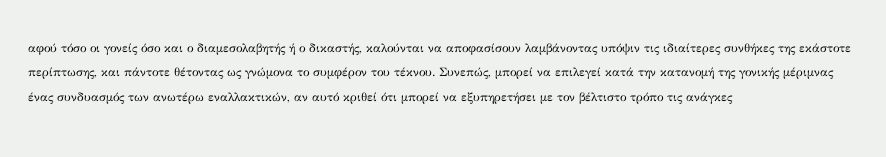αφού τόσο οι γονείς όσο και ο διαμεσολαβητής ή ο δικαστής, καλούνται να αποφασίσουν λαμβάνοντας υπόψιν τις ιδιαίτερες συνθήκες της εκάστοτε περίπτωσης, και πάντοτε θέτοντας ως γνώμονα το συμφέρον του τέκνου. Συνεπώς, μπορεί να επιλεγεί κατά την κατανομή της γονικής μέριμνας ένας συνδυασμός των ανωτέρω εναλλακτικών, αν αυτό κριθεί ότι μπορεί να εξυπηρετήσει με τον βέλτιστο τρόπο τις ανάγκες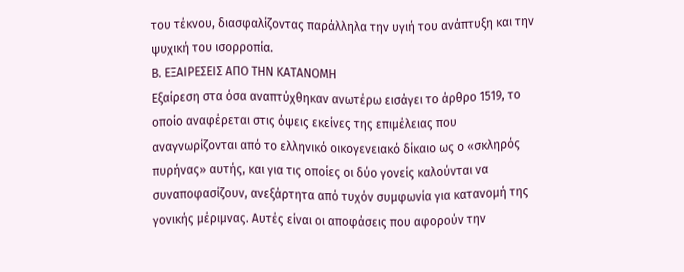του τέκνου, διασφαλίζοντας παράλληλα την υγιή του ανάπτυξη και την ψυχική του ισορροπία.
Β. ΕΞΑΙΡΕΣΕΙΣ ΑΠΟ ΤΗΝ ΚΑΤΑΝΟΜΗ
Εξαίρεση στα όσα αναπτύχθηκαν ανωτέρω εισάγει το άρθρο 1519, το οποίο αναφέρεται στις όψεις εκείνες της επιμέλειας που αναγνωρίζονται από το ελληνικό οικογενειακό δίκαιο ως ο «σκληρός πυρήνας» αυτής, και για τις οποίες οι δύο γονείς καλούνται να συναποφασίζουν, ανεξάρτητα από τυχόν συμφωνία για κατανομή της γονικής μέριμνας. Αυτές είναι οι αποφάσεις που αφορούν την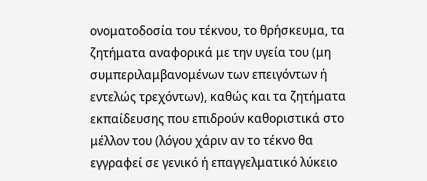ονοματοδοσία του τέκνου, το θρήσκευμα, τα ζητήματα αναφορικά με την υγεία του (μη συμπεριλαμβανομένων των επειγόντων ή εντελώς τρεχόντων), καθώς και τα ζητήματα εκπαίδευσης που επιδρούν καθοριστικά στο μέλλον του (λόγου χάριν αν το τέκνο θα εγγραφεί σε γενικό ή επαγγελματικό λύκειο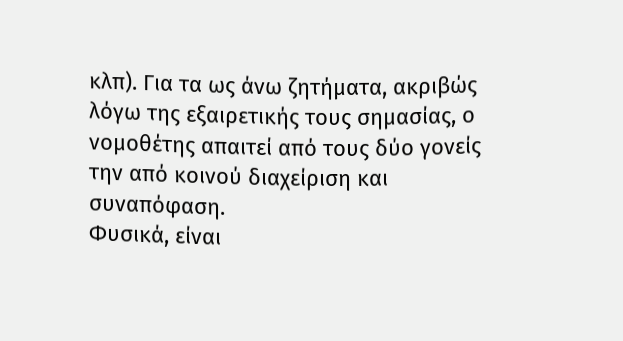κλπ). Για τα ως άνω ζητήματα, ακριβώς λόγω της εξαιρετικής τους σημασίας, ο νομοθέτης απαιτεί από τους δύο γονείς την από κοινού διαχείριση και συναπόφαση.
Φυσικά, είναι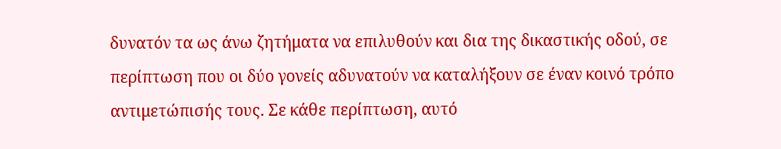δυνατόν τα ως άνω ζητήματα να επιλυθούν και δια της δικαστικής οδού, σε περίπτωση που οι δύο γονείς αδυνατούν να καταλήξουν σε έναν κοινό τρόπο αντιμετώπισής τους. Σε κάθε περίπτωση, αυτό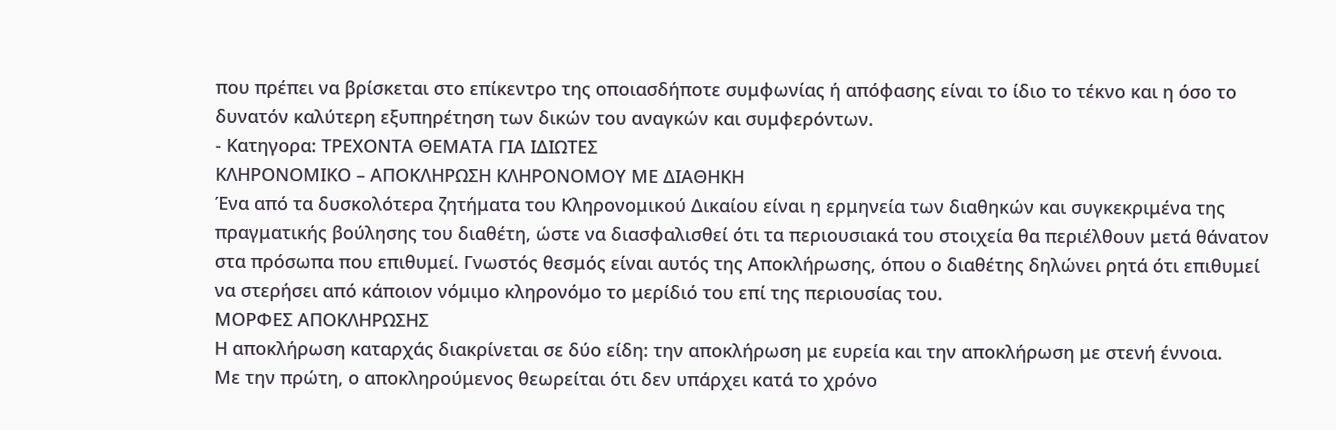που πρέπει να βρίσκεται στο επίκεντρο της οποιασδήποτε συμφωνίας ή απόφασης είναι το ίδιο το τέκνο και η όσο το δυνατόν καλύτερη εξυπηρέτηση των δικών του αναγκών και συμφερόντων.
- Κατηγορα: ΤΡΕΧΟΝΤΑ ΘΕΜΑΤΑ ΓΙΑ ΙΔΙΩΤΕΣ
ΚΛΗΡΟΝΟΜΙΚΟ – ΑΠΟΚΛΗΡΩΣΗ ΚΛΗΡΟΝΟΜΟΥ ΜΕ ΔΙΑΘΗΚΗ
Ένα από τα δυσκολότερα ζητήματα του Κληρονομικού Δικαίου είναι η ερμηνεία των διαθηκών και συγκεκριμένα της πραγματικής βούλησης του διαθέτη, ώστε να διασφαλισθεί ότι τα περιουσιακά του στοιχεία θα περιέλθουν μετά θάνατον στα πρόσωπα που επιθυμεί. Γνωστός θεσμός είναι αυτός της Αποκλήρωσης, όπου ο διαθέτης δηλώνει ρητά ότι επιθυμεί να στερήσει από κάποιον νόμιμο κληρονόμο το μερίδιό του επί της περιουσίας του.
ΜΟΡΦΕΣ ΑΠΟΚΛΗΡΩΣΗΣ
Η αποκλήρωση καταρχάς διακρίνεται σε δύο είδη: την αποκλήρωση με ευρεία και την αποκλήρωση με στενή έννοια.
Με την πρώτη, ο αποκληρούμενος θεωρείται ότι δεν υπάρχει κατά το χρόνο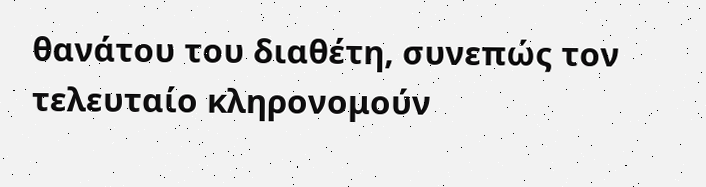θανάτου του διαθέτη, συνεπώς τον τελευταίο κληρονομούν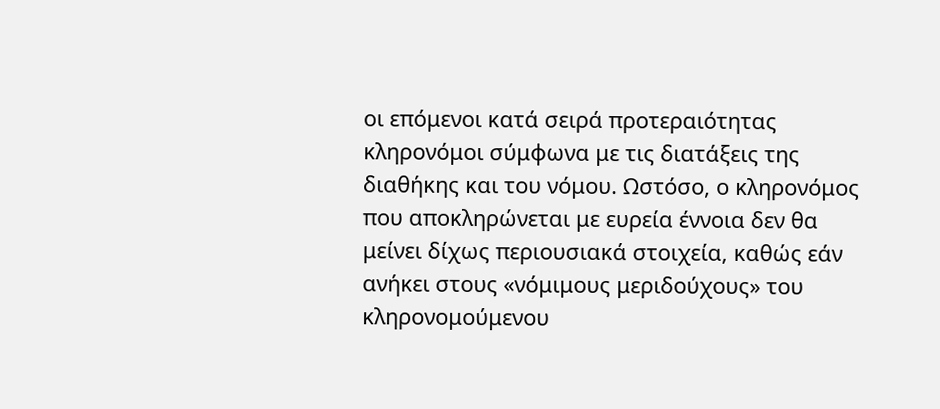οι επόμενοι κατά σειρά προτεραιότητας κληρονόμοι σύμφωνα με τις διατάξεις της διαθήκης και του νόμου. Ωστόσο, ο κληρονόμος που αποκληρώνεται με ευρεία έννοια δεν θα μείνει δίχως περιουσιακά στοιχεία, καθώς εάν ανήκει στους «νόμιμους μεριδούχους» του κληρονομούμενου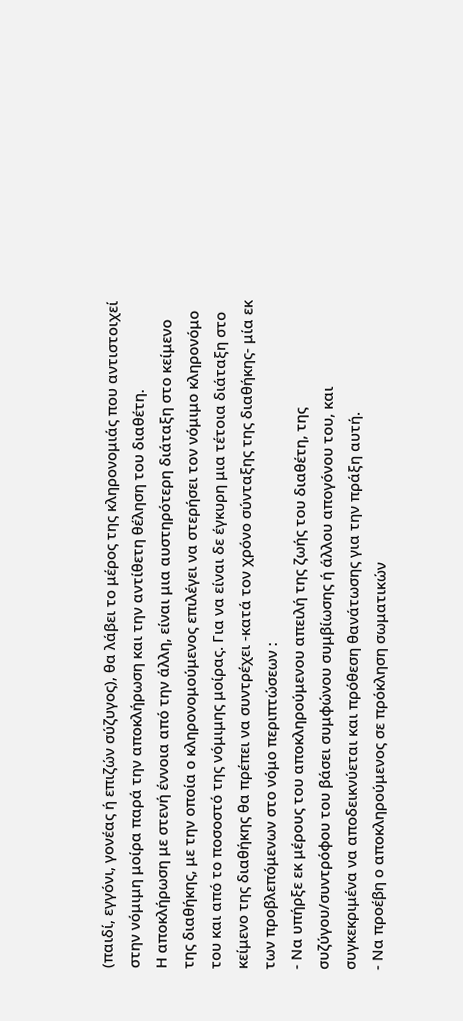(παιδί, εγγόνι, γονέας ή επιζών σύζυγος), θα λάβει το μέρος της κληρονομιάς που αντιστοιχεί στην νόμιμη μοίρα παρά την αποκλήρωση και την αντίθετη θέληση του διαθέτη.
Η αποκλήρωση με στενή έννοια από την άλλη, είναι μια αυστηρότερη διάταξη στο κείμενο της διαθήκης, με την οποία ο κληρονομούμενος επιλέγει να στερήσει τον νόμιμο κληρονόμο του και από το ποσοστό της νόμιμης μοίρας. Για να είναι δε έγκυρη μια τέτοια διάταξη στο κείμενο της διαθήκης θα πρέπει να συντρέχει -κατά τον χρόνο σύνταξης της διαθήκης- μία εκ των προβλεπόμενων στο νόμο περιπτώσεων :
- Να υπήρξε εκ μέρους του αποκληρούμενου απειλή της ζωής του διαθέτη, της συζύγου/συντρόφου του βάσει συμφώνου συμβίωσης ή άλλου απογόνου του, και συγκεκριμένα να αποδεικνύεται και πρόθεση θανάτωσης για την πράξη αυτή.
- Να προέβη ο αποκληρούμενος σε πρόκληση σωματικών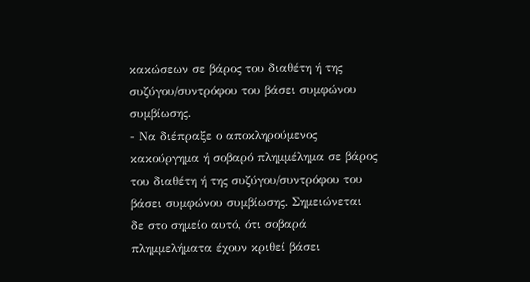κακώσεων σε βάρος του διαθέτη ή της συζύγου/συντρόφου του βάσει συμφώνου συμβίωσης.
- Να διέπραξε ο αποκληρούμενος κακούργημα ή σοβαρό πλημμέλημα σε βάρος του διαθέτη ή της συζύγου/συντρόφου του βάσει συμφώνου συμβίωσης. Σημειώνεται δε στο σημείο αυτό, ότι σοβαρά πλημμελήματα έχουν κριθεί βάσει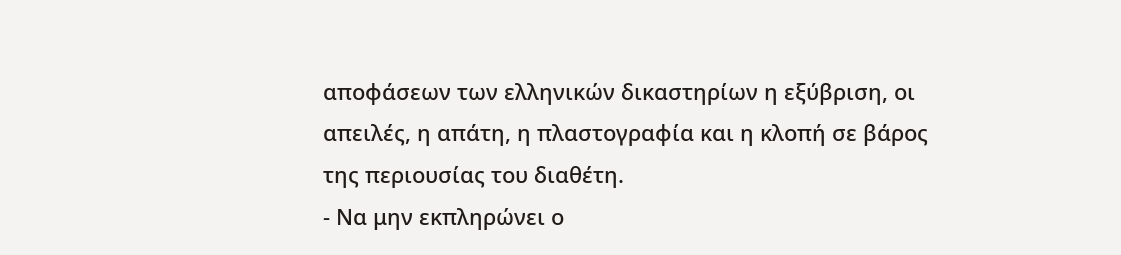αποφάσεων των ελληνικών δικαστηρίων η εξύβριση, οι απειλές, η απάτη, η πλαστογραφία και η κλοπή σε βάρος της περιουσίας του διαθέτη.
- Να μην εκπληρώνει ο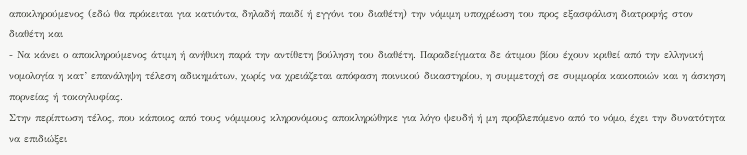αποκληρούμενος (εδώ θα πρόκειται για κατιόντα, δηλαδή παιδί ή εγγόνι του διαθέτη) την νόμιμη υποχρέωση του προς εξασφάλιση διατροφής στον διαθέτη και
- Να κάνει ο αποκληρούμενος άτιμη ή ανήθικη παρά την αντίθετη βούληση του διαθέτη. Παραδείγματα δε άτιμου βίου έχουν κριθεί από την ελληνική νομολογία η κατ’ επανάληψη τέλεση αδικημάτων, χωρίς να χρειάζεται απόφαση ποινικού δικαστηρίου, η συμμετοχή σε συμμορία κακοποιών και η άσκηση πορνείας ή τοκογλυφίας.
Στην περίπτωση τέλος, που κάποιος από τους νόμιμους κληρονόμους αποκληρώθηκε για λόγο ψευδή ή μη προβλεπόμενο από το νόμο, έχει την δυνατότητα να επιδιώξει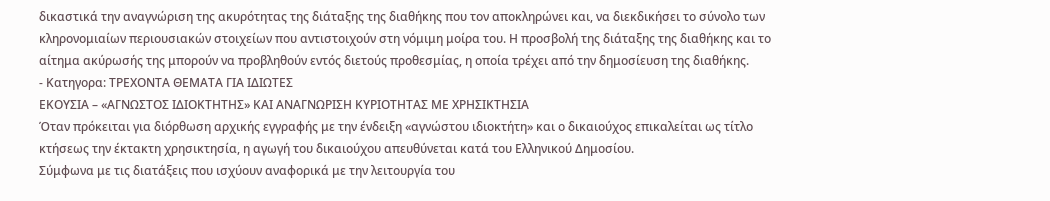δικαστικά την αναγνώριση της ακυρότητας της διάταξης της διαθήκης που τον αποκληρώνει και, να διεκδικήσει το σύνολο των κληρονομιαίων περιουσιακών στοιχείων που αντιστοιχούν στη νόμιμη μοίρα του. Η προσβολή της διάταξης της διαθήκης και το αίτημα ακύρωσής της μπορούν να προβληθούν εντός διετούς προθεσμίας, η οποία τρέχει από την δημοσίευση της διαθήκης.
- Κατηγορα: ΤΡΕΧΟΝΤΑ ΘΕΜΑΤΑ ΓΙΑ ΙΔΙΩΤΕΣ
ΕΚΟΥΣΙΑ – «ΑΓΝΩΣΤΟΣ ΙΔΙΟΚΤΗΤΗΣ» ΚΑΙ ΑΝΑΓΝΩΡΙΣΗ ΚΥΡΙΟΤΗΤΑΣ ΜΕ ΧΡΗΣΙΚΤΗΣΙΑ
Όταν πρόκειται για διόρθωση αρχικής εγγραφής με την ένδειξη «αγνώστου ιδιοκτήτη» και ο δικαιούχος επικαλείται ως τίτλο κτήσεως την έκτακτη χρησικτησία, η αγωγή του δικαιούχου απευθύνεται κατά του Ελληνικού Δημοσίου.
Σύμφωνα με τις διατάξεις που ισχύουν αναφορικά με την λειτουργία του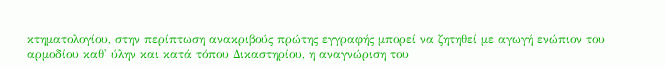κτηματολογίου, στην περίπτωση ανακριβούς πρώτης εγγραφής μπορεί να ζητηθεί με αγωγή ενώπιον του αρμοδίου καθ' ύλην και κατά τόπου Δικαστηρίου, η αναγνώριση του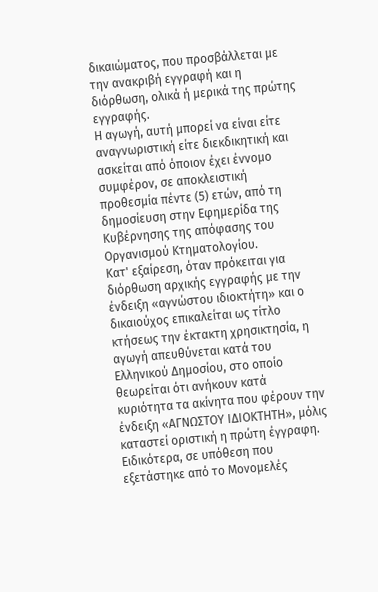δικαιώματος, που προσβάλλεται με την ανακριβή εγγραφή και η διόρθωση, ολικά ή μερικά της πρώτης εγγραφής.
Η αγωγή, αυτή μπορεί να είναι είτε αναγνωριστική είτε διεκδικητική και ασκείται από όποιον έχει έννομο συμφέρον, σε αποκλειστική προθεσμία πέντε (5) ετών, από τη δημοσίευση στην Εφημερίδα της Κυβέρνησης της απόφασης του Οργανισμού Κτηματολογίου.
Κατ' εξαίρεση, όταν πρόκειται για διόρθωση αρχικής εγγραφής με την ένδειξη «αγνώστου ιδιοκτήτη» και ο δικαιούχος επικαλείται ως τίτλο κτήσεως την έκτακτη χρησικτησία, η αγωγή απευθύνεται κατά του Ελληνικού Δημοσίου, στο οποίο θεωρείται ότι ανήκουν κατά κυριότητα τα ακίνητα που φέρουν την ένδειξη «ΑΓΝΩΣΤΟΥ ΙΔΙΟΚΤΗΤΗ», μόλις καταστεί οριστική η πρώτη έγγραφη.
Ειδικότερα, σε υπόθεση που εξετάστηκε από το Μονομελές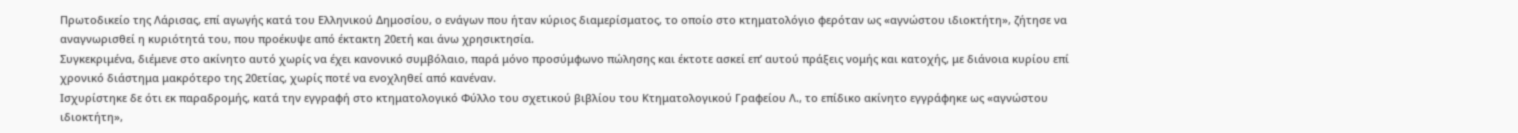Πρωτοδικείο της Λάρισας, επί αγωγής κατά του Ελληνικού Δημοσίου, ο ενάγων που ήταν κύριος διαμερίσματος, το οποίο στο κτηματολόγιο φερόταν ως «αγνώστου ιδιοκτήτη», ζήτησε να αναγνωρισθεί η κυριότητά του, που προέκυψε από έκτακτη 20ετή και άνω χρησικτησία.
Συγκεκριμένα, διέμενε στο ακίνητο αυτό χωρίς να έχει κανονικό συμβόλαιο, παρά μόνο προσύμφωνο πώλησης και έκτοτε ασκεί επ’ αυτού πράξεις νομής και κατοχής, με διάνοια κυρίου επί χρονικό διάστημα μακρότερο της 20ετίας, χωρίς ποτέ να ενοχληθεί από κανέναν.
Ισχυρίστηκε δε ότι εκ παραδρομής, κατά την εγγραφή στο κτηματολογικό Φύλλο του σχετικού βιβλίου του Κτηματολογικού Γραφείου Λ., το επίδικο ακίνητο εγγράφηκε ως «αγνώστου ιδιοκτήτη»,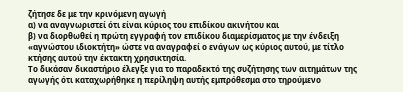ζήτησε δε με την κρινόμενη αγωγή
α) να αναγνωριστεί ότι είναι κύριος του επιδίκου ακινήτου και
β) να διορθωθεί η πρώτη εγγραφή τον επιδίκου διαμερίσματος με την ένδειξη «αγνώστου ιδιοκτήτη» ώστε να αναγραφεί ο ενάγων ως κύριος αυτού, με τίτλο κτήσης αυτού την έκτακτη χρησικτησία.
Το δικάσαν δικαστήριο έλεγξε για το παραδεκτό της συζήτησης των αιτημάτων της αγωγής ότι καταχωρήθηκε η περίληψη αυτής εμπρόθεσμα στο τηρούμενο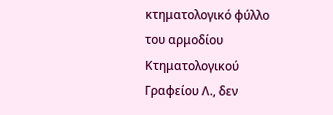κτηματολογικό φύλλο του αρμοδίου Κτηματολογικού Γραφείου Λ., δεν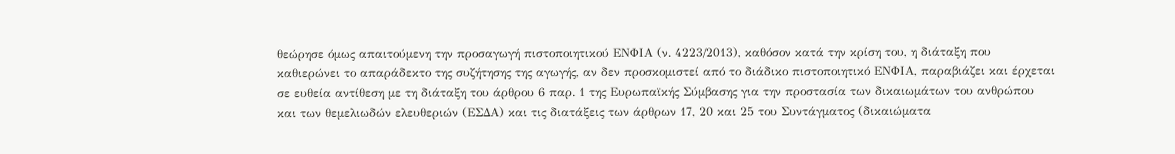θεώρησε όμως απαιτούμενη την προσαγωγή πιστοποιητικού ΕΝΦΙΑ (ν. 4223/2013), καθόσον κατά την κρίση του, η διάταξη που καθιερώνει το απαράδεκτο της συζήτησης της αγωγής, αν δεν προσκομιστεί από το διάδικο πιστοποιητικό ΕΝΦΙΑ, παραβιάζει και έρχεται σε ευθεία αντίθεση με τη διάταξη του άρθρου 6 παρ. 1 της Ευρωπαϊκής Σύμβασης για την προστασία των δικαιωμάτων του ανθρώπου και των θεμελιωδών ελευθεριών (ΕΣΔΑ) και τις διατάξεις των άρθρων 17, 20 και 25 του Συντάγματος (δικαιώματα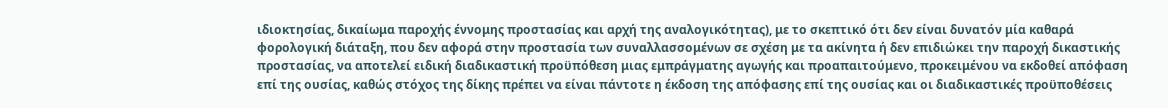ιδιοκτησίας, δικαίωμα παροχής έννομης προστασίας και αρχή της αναλογικότητας), με το σκεπτικό ότι δεν είναι δυνατόν μία καθαρά φορολογική διάταξη, που δεν αφορά στην προστασία των συναλλασσομένων σε σχέση με τα ακίνητα ή δεν επιδιώκει την παροχή δικαστικής προστασίας, να αποτελεί ειδική διαδικαστική προϋπόθεση μιας εμπράγματης αγωγής και προαπαιτούμενο, προκειμένου να εκδοθεί απόφαση επί της ουσίας, καθώς στόχος της δίκης πρέπει να είναι πάντοτε η έκδοση της απόφασης επί της ουσίας και οι διαδικαστικές προϋποθέσεις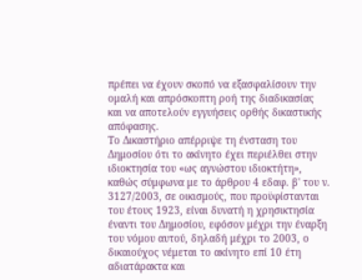πρέπει να έχουν σκοπό να εξασφαλίσουν την ομαλή και απρόσκοπτη ροή της διαδικασίας και να αποτελούν εγγυήσεις ορθής δικαστικής απόφασης.
Το Δικαστήριο απέρριψε τη ένσταση του Δημοσίου ότι το ακίνητο έχει περιέλθει στην ιδιοκτησία του «ως αγνώστου ιδιοκτήτη», καθώς σύμφωνα με το άρθρου 4 εδαφ. β' του ν. 3127/2003, σε οικισμούς, που προϋφίστανται του έτους 1923, είναι δυνατή η χρησικτησία έναντι του Δημοσίου, εφόσον μέχρι την έναρξη του νόμου αυτού, δηλαδή μέχρι το 2003, ο δικαιούχος νέμεται το ακίνητο επί 10 έτη αδιατάρακτα και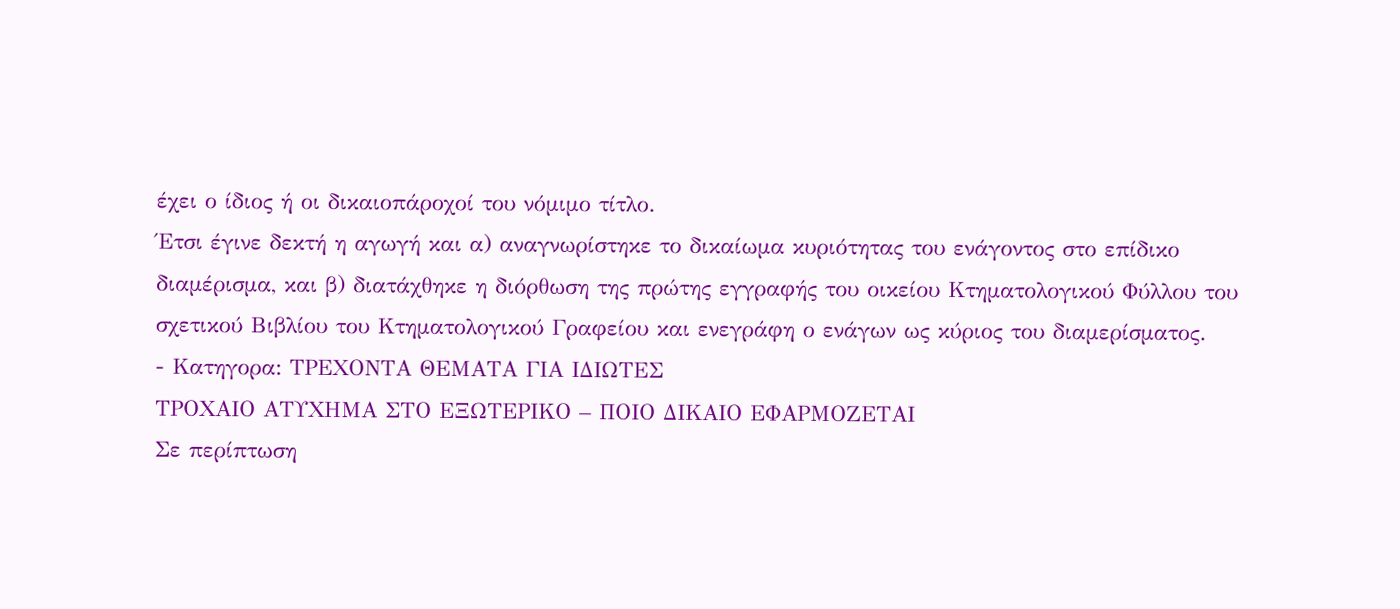έχει ο ίδιος ή οι δικαιοπάροχοί του νόμιμο τίτλο.
Έτσι έγινε δεκτή η αγωγή και α) αναγνωρίστηκε το δικαίωμα κυριότητας του ενάγοντος στο επίδικο διαμέρισμα, και β) διατάχθηκε η διόρθωση της πρώτης εγγραφής του οικείου Κτηματολογικού Φύλλου του σχετικού Βιβλίου του Κτηματολογικού Γραφείου και ενεγράφη ο ενάγων ως κύριος του διαμερίσματος.
- Κατηγορα: ΤΡΕΧΟΝΤΑ ΘΕΜΑΤΑ ΓΙΑ ΙΔΙΩΤΕΣ
ΤΡΟΧΑΙΟ ΑΤΥΧΗΜΑ ΣΤΟ ΕΞΩΤΕΡΙΚΟ – ΠΟΙΟ ΔΙΚΑΙΟ ΕΦΑΡΜΟΖΕΤΑΙ
Σε περίπτωση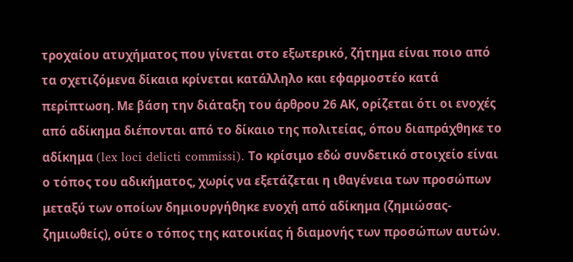τροχαίου ατυχήματος που γίνεται στο εξωτερικό, ζήτημα είναι ποιο από τα σχετιζόμενα δίκαια κρίνεται κατάλληλο και εφαρμοστέο κατά περίπτωση. Με βάση την διάταξη του άρθρου 26 ΑΚ, ορίζεται ότι οι ενοχές από αδίκημα διέπονται από το δίκαιο της πολιτείας, όπου διαπράχθηκε το αδίκημα (lex loci delicti commissi). Το κρίσιμο εδώ συνδετικό στοιχείο είναι ο τόπος του αδικήματος, χωρίς να εξετάζεται η ιθαγένεια των προσώπων μεταξύ των οποίων δημιουργήθηκε ενοχή από αδίκημα (ζημιώσας-ζημιωθείς), ούτε ο τόπος της κατοικίας ή διαμονής των προσώπων αυτών.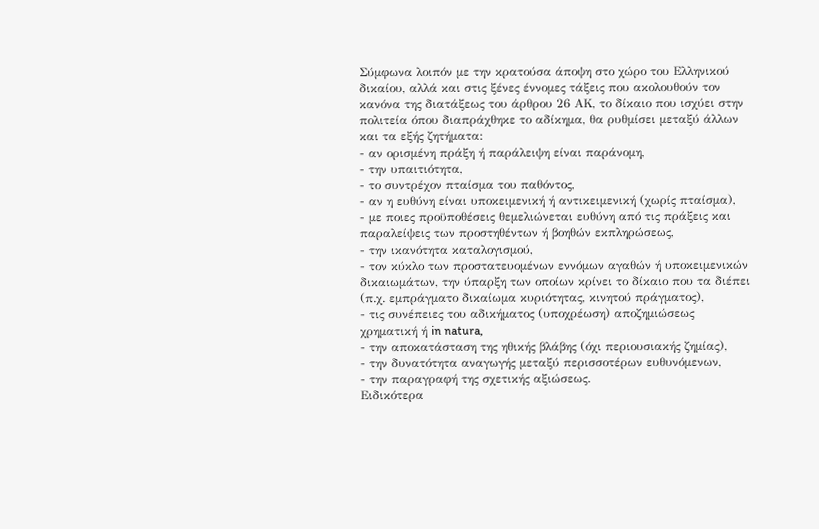Σύμφωνα λοιπόν με την κρατούσα άποψη στο χώρο του Ελληνικού δικαίου, αλλά και στις ξένες έννομες τάξεις που ακολουθούν τον κανόνα της διατάξεως του άρθρου 26 ΑΚ, το δίκαιο που ισχύει στην πολιτεία όπου διαπράχθηκε το αδίκημα, θα ρυθμίσει μεταξύ άλλων και τα εξής ζητήματα:
- αν ορισμένη πράξη ή παράλειψη είναι παράνομη,
- την υπαιτιότητα,
- το συντρέχον πταίσμα του παθόντος,
- αν η ευθύνη είναι υποκειμενική ή αντικειμενική (χωρίς πταίσμα),
- με ποιες προϋποθέσεις θεμελιώνεται ευθύνη από τις πράξεις και παραλείψεις των προστηθέντων ή βοηθών εκπληρώσεως,
- την ικανότητα καταλογισμού,
- τον κύκλο των προστατευομένων εννόμων αγαθών ή υποκειμενικών δικαιωμάτων, την ύπαρξη των οποίων κρίνει το δίκαιο που τα διέπει (π.χ. εμπράγματο δικαίωμα κυριότητας, κινητού πράγματος),
- τις συνέπειες του αδικήματος (υποχρέωση) αποζημιώσεως χρηματική ή in natura,
- την αποκατάσταση της ηθικής βλάβης (όχι περιουσιακής ζημίας),
- την δυνατότητα αναγωγής μεταξύ περισσοτέρων ευθυνόμενων,
- την παραγραφή της σχετικής αξιώσεως.
Ειδικότερα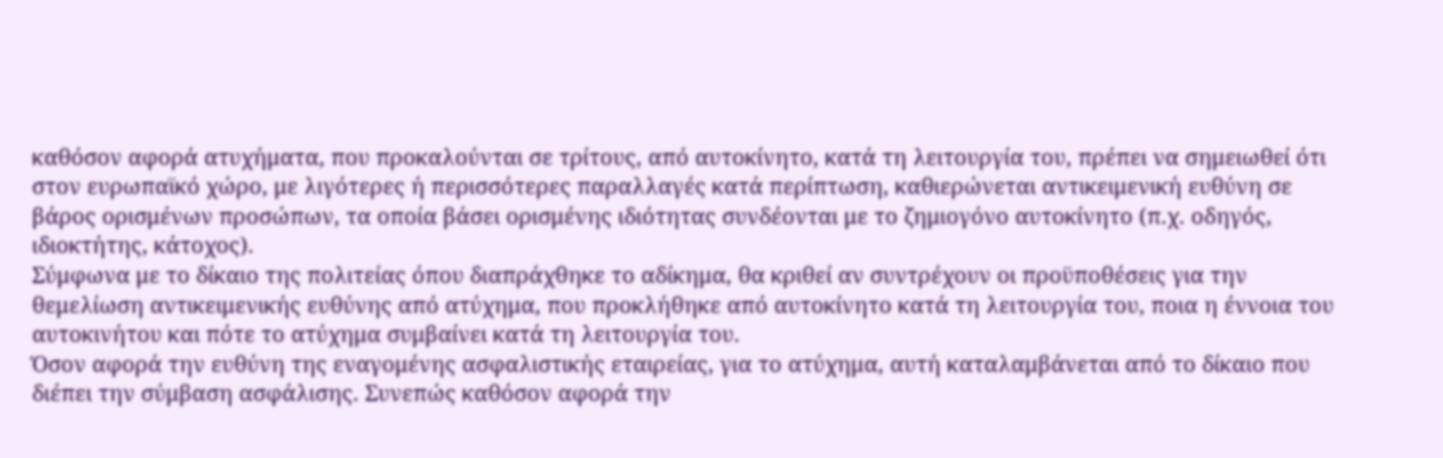καθόσον αφορά ατυχήματα, που προκαλούνται σε τρίτους, από αυτοκίνητο, κατά τη λειτουργία του, πρέπει να σημειωθεί ότι στον ευρωπαϊκό χώρο, με λιγότερες ή περισσότερες παραλλαγές κατά περίπτωση, καθιερώνεται αντικειμενική ευθύνη σε βάρος ορισμένων προσώπων, τα οποία βάσει ορισμένης ιδιότητας συνδέονται με το ζημιογόνο αυτοκίνητο (π.χ. οδηγός, ιδιοκτήτης, κάτοχος).
Σύμφωνα με το δίκαιο της πολιτείας όπου διαπράχθηκε το αδίκημα, θα κριθεί αν συντρέχουν οι προϋποθέσεις για την θεμελίωση αντικειμενικής ευθύνης από ατύχημα, που προκλήθηκε από αυτοκίνητο κατά τη λειτουργία του, ποια η έννοια του αυτοκινήτου και πότε το ατύχημα συμβαίνει κατά τη λειτουργία του.
Όσον αφορά την ευθύνη της εναγομένης ασφαλιστικής εταιρείας, για το ατύχημα, αυτή καταλαμβάνεται από το δίκαιο που διέπει την σύμβαση ασφάλισης. Συνεπώς καθόσον αφορά την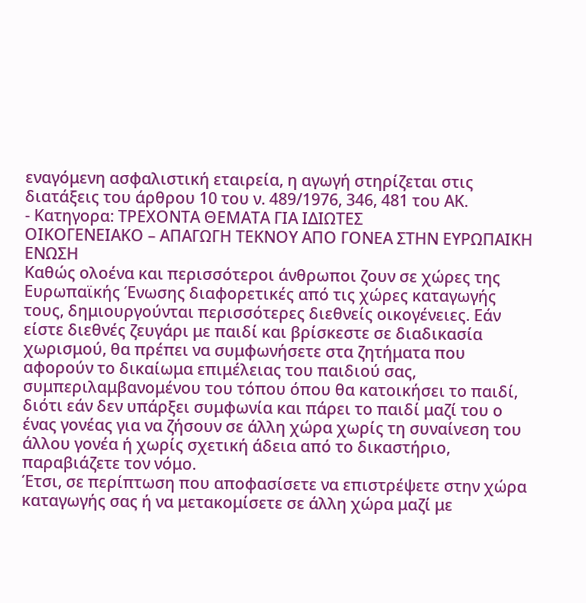εναγόμενη ασφαλιστική εταιρεία, η αγωγή στηρίζεται στις διατάξεις του άρθρου 10 του ν. 489/1976, 346, 481 του ΑΚ.
- Κατηγορα: ΤΡΕΧΟΝΤΑ ΘΕΜΑΤΑ ΓΙΑ ΙΔΙΩΤΕΣ
ΟΙΚΟΓΕΝΕΙΑΚΟ – ΑΠΑΓΩΓΗ ΤΕΚΝΟΥ ΑΠΟ ΓΟΝΕΑ ΣΤΗΝ ΕΥΡΩΠΑΙΚΗ ΕΝΩΣΗ
Καθώς ολοένα και περισσότεροι άνθρωποι ζουν σε χώρες της Ευρωπαϊκής Ένωσης διαφορετικές από τις χώρες καταγωγής τους, δημιουργούνται περισσότερες διεθνείς οικογένειες. Εάν είστε διεθνές ζευγάρι με παιδί και βρίσκεστε σε διαδικασία χωρισμού, θα πρέπει να συμφωνήσετε στα ζητήματα που αφορούν το δικαίωμα επιμέλειας του παιδιού σας, συμπεριλαμβανομένου του τόπου όπου θα κατοικήσει το παιδί, διότι εάν δεν υπάρξει συμφωνία και πάρει το παιδί μαζί του ο ένας γονέας για να ζήσουν σε άλλη χώρα χωρίς τη συναίνεση του άλλου γονέα ή χωρίς σχετική άδεια από το δικαστήριο, παραβιάζετε τον νόμο.
Έτσι, σε περίπτωση που αποφασίσετε να επιστρέψετε στην χώρα καταγωγής σας ή να μετακομίσετε σε άλλη χώρα μαζί με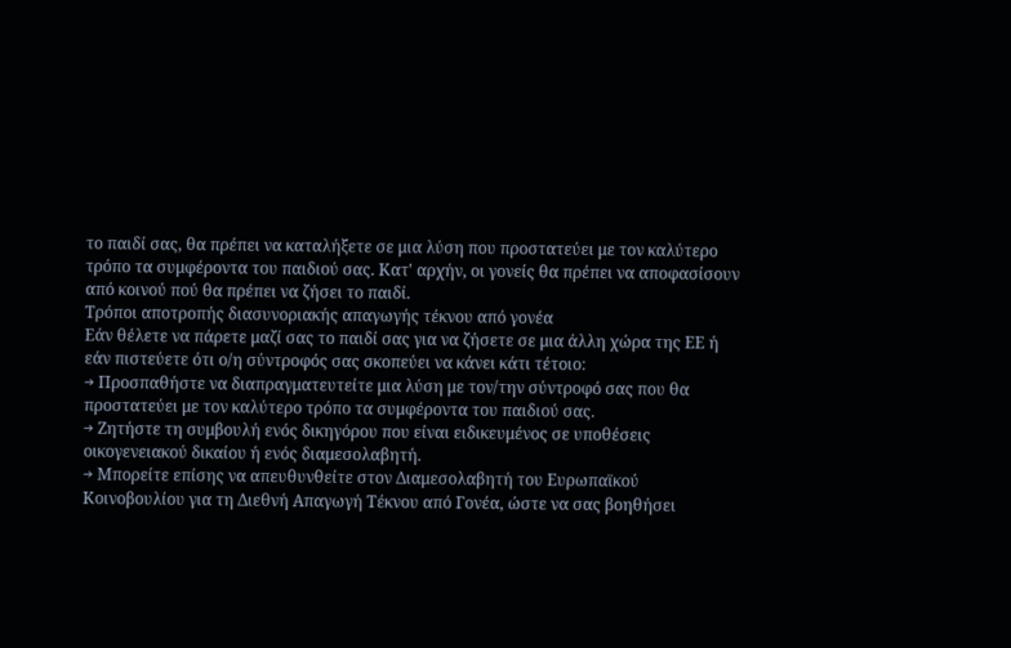το παιδί σας, θα πρέπει να καταλήξετε σε μια λύση που προστατεύει με τον καλύτερο τρόπο τα συμφέροντα του παιδιού σας. Κατ' αρχήν, οι γονείς θα πρέπει να αποφασίσουν από κοινού πού θα πρέπει να ζήσει το παιδί.
Τρόποι αποτροπής διασυνοριακής απαγωγής τέκνου από γονέα
Εάν θέλετε να πάρετε μαζί σας το παιδί σας για να ζήσετε σε μια άλλη χώρα της ΕΕ ή εάν πιστεύετε ότι ο/η σύντροφός σας σκοπεύει να κάνει κάτι τέτοιο:
→ Προσπαθήστε να διαπραγματευτείτε μια λύση με τον/την σύντροφό σας που θα προστατεύει με τον καλύτερο τρόπο τα συμφέροντα του παιδιού σας.
→ Ζητήστε τη συμβουλή ενός δικηγόρου που είναι ειδικευμένος σε υποθέσεις οικογενειακού δικαίου ή ενός διαμεσολαβητή.
→ Μπορείτε επίσης να απευθυνθείτε στον Διαμεσολαβητή του Ευρωπαϊκού Κοινοβουλίου για τη Διεθνή Απαγωγή Τέκνου από Γονέα, ώστε να σας βοηθήσει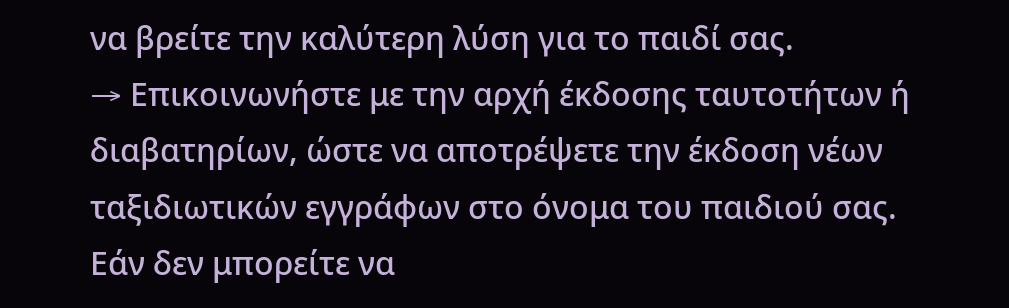να βρείτε την καλύτερη λύση για το παιδί σας.
→ Επικοινωνήστε με την αρχή έκδοσης ταυτοτήτων ή διαβατηρίων, ώστε να αποτρέψετε την έκδοση νέων ταξιδιωτικών εγγράφων στο όνομα του παιδιού σας.
Εάν δεν μπορείτε να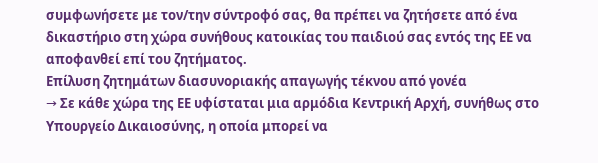συμφωνήσετε με τον/την σύντροφό σας, θα πρέπει να ζητήσετε από ένα δικαστήριο στη χώρα συνήθους κατοικίας του παιδιού σας εντός της ΕΕ να αποφανθεί επί του ζητήματος.
Επίλυση ζητημάτων διασυνοριακής απαγωγής τέκνου από γονέα
→ Σε κάθε χώρα της ΕΕ υφίσταται μια αρμόδια Κεντρική Αρχή, συνήθως στο Υπουργείο Δικαιοσύνης, η οποία μπορεί να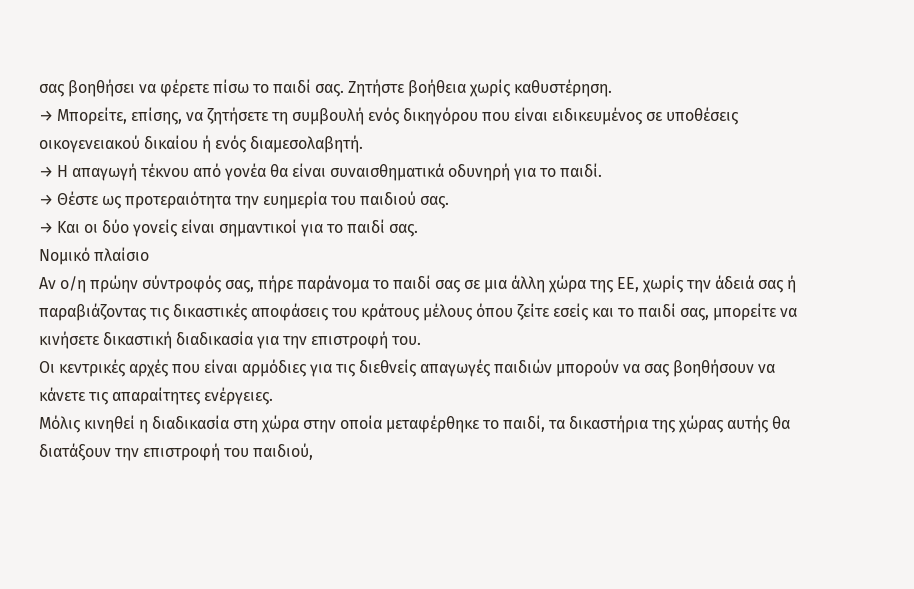σας βοηθήσει να φέρετε πίσω το παιδί σας. Ζητήστε βοήθεια χωρίς καθυστέρηση.
→ Μπορείτε, επίσης, να ζητήσετε τη συμβουλή ενός δικηγόρου που είναι ειδικευμένος σε υποθέσεις οικογενειακού δικαίου ή ενός διαμεσολαβητή.
→ Η απαγωγή τέκνου από γονέα θα είναι συναισθηματικά οδυνηρή για το παιδί.
→ Θέστε ως προτεραιότητα την ευημερία του παιδιού σας.
→ Και οι δύο γονείς είναι σημαντικοί για το παιδί σας.
Νομικό πλαίσιο
Αν ο/η πρώην σύντροφός σας, πήρε παράνομα το παιδί σας σε μια άλλη χώρα της ΕΕ, χωρίς την άδειά σας ή παραβιάζοντας τις δικαστικές αποφάσεις του κράτους μέλους όπου ζείτε εσείς και το παιδί σας, μπορείτε να κινήσετε δικαστική διαδικασία για την επιστροφή του.
Οι κεντρικές αρχές που είναι αρμόδιες για τις διεθνείς απαγωγές παιδιών μπορούν να σας βοηθήσουν να κάνετε τις απαραίτητες ενέργειες.
Μόλις κινηθεί η διαδικασία στη χώρα στην οποία μεταφέρθηκε το παιδί, τα δικαστήρια της χώρας αυτής θα διατάξουν την επιστροφή του παιδιού,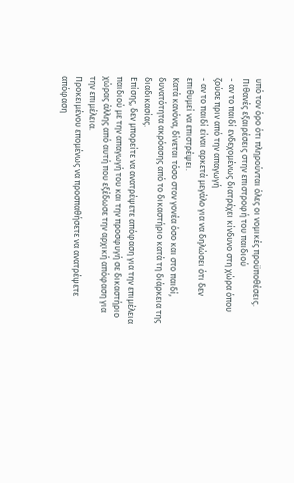υπό τον όρο ότι πληρούνται όλες οι νομικές προϋποθέσεις.
Πιθανές εξαιρέσεις στην επιστροφή του παιδιού
- αν το παιδί ενδεχομένως διατρέχει κίνδυνο στη χώρα όπου ζούσε πριν από την απαγωγή
- αν το παιδί είναι αρκετά μεγάλο για να δηλώσει ότι δεν επιθυμεί να επιστρέψει.
Κατά κανόνα, δίνεται τόσο στον γονέα όσο και στο παιδί, δυνατότητα ακρόασης από το δικαστήριο κατά τη διάρκεια της διαδικασίας.
Επίσης, δεν μπορείτε να ανατρέψετε απόφαση για την επιμέλεια παιδιού με την απαγωγή του και την προσφυγή σε δικαστήριο χώρας άλλης από αυτή που εξέδωσε την αρχική απόφαση για την επιμέλεια.
Προκειμένου επομένως να προσπαθήσετε να ανατρέψετε απόφαση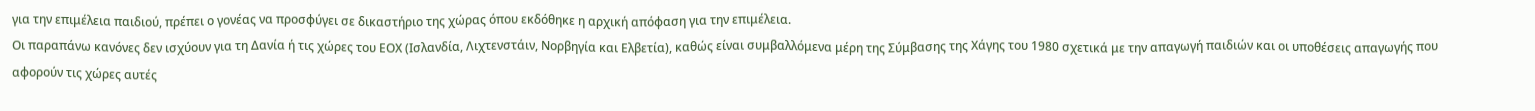για την επιμέλεια παιδιού, πρέπει ο γονέας να προσφύγει σε δικαστήριο της χώρας όπου εκδόθηκε η αρχική απόφαση για την επιμέλεια.
Οι παραπάνω κανόνες δεν ισχύουν για τη Δανία ή τις χώρες του ΕΟΧ (Ισλανδία, Λιχτενστάιν, Νορβηγία και Ελβετία), καθώς είναι συμβαλλόμενα μέρη της Σύμβασης της Χάγης του 1980 σχετικά με την απαγωγή παιδιών και οι υποθέσεις απαγωγής που αφορούν τις χώρες αυτές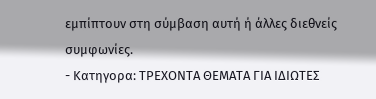εμπίπτουν στη σύμβαση αυτή ή άλλες διεθνείς συμφωνίες.
- Κατηγορα: ΤΡΕΧΟΝΤΑ ΘΕΜΑΤΑ ΓΙΑ ΙΔΙΩΤΕΣ